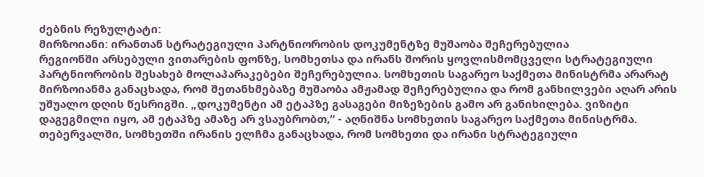ძებნის რეზულტატი:
მირზოიანი: ირანთან სტრატეგიული პარტნიორობის დოკუმენტზე მუშაობა შეჩერებულია
რეგიონში არსებული ვითარების ფონზე, სომხეთსა და ირანს შორის ყოვლისმომცველი სტრატეგიული პარტნიორობის შესახებ მოლაპარაკებები შეჩერებულია. სომხეთის საგარეო საქმეთა მინისტრმა არარატ მირზოიანმა განაცხადა, რომ შეთანხმებაზე მუშაობა ამჟამად შეჩერებულია და რომ განხილვები აღარ არის უშუალო დღის წესრიგში. „დოკუმენტი ამ ეტაპზე გასაგები მიზეზების გამო არ განიხილება. ვიზიტი დაგეგმილი იყო, ამ ეტაპზე ამაზე არ ვსაუბრობთ,“ - აღნიშნა სომხეთის საგარეო საქმეთა მინისტრმა. თებერვალში, სომხეთში ირანის ელჩმა განაცხადა, რომ სომხეთი და ირანი სტრატეგიული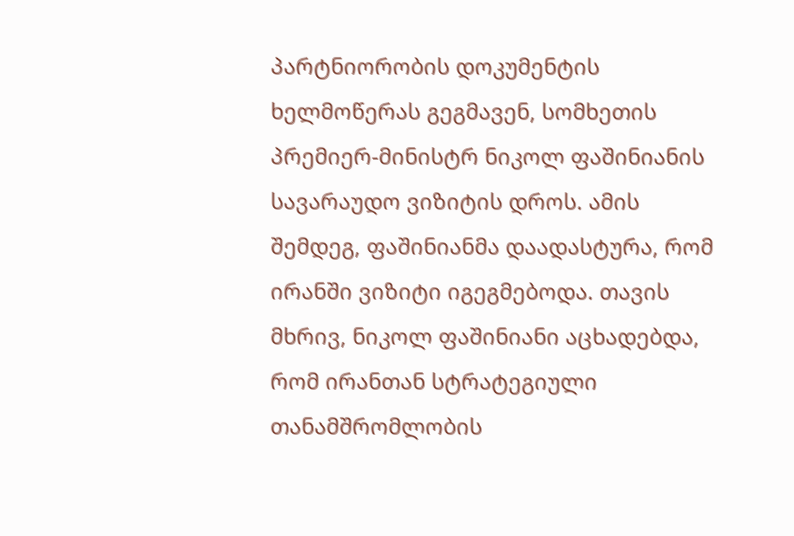პარტნიორობის დოკუმენტის ხელმოწერას გეგმავენ, სომხეთის პრემიერ-მინისტრ ნიკოლ ფაშინიანის სავარაუდო ვიზიტის დროს. ამის შემდეგ, ფაშინიანმა დაადასტურა, რომ ირანში ვიზიტი იგეგმებოდა. თავის მხრივ, ნიკოლ ფაშინიანი აცხადებდა, რომ ირანთან სტრატეგიული თანამშრომლობის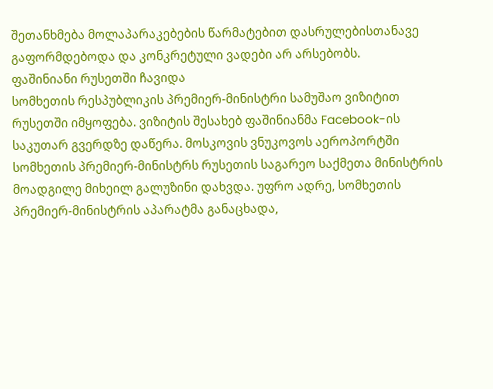შეთანხმება მოლაპარაკებების წარმატებით დასრულებისთანავე გაფორმდებოდა და კონკრეტული ვადები არ არსებობს.
ფაშინიანი რუსეთში ჩავიდა
სომხეთის რესპუბლიკის პრემიერ-მინისტრი სამუშაო ვიზიტით რუსეთში იმყოფება. ვიზიტის შესახებ ფაშინიანმა Facebook-ის საკუთარ გვერდზე დაწერა. მოსკოვის ვნუკოვოს აეროპორტში სომხეთის პრემიერ-მინისტრს რუსეთის საგარეო საქმეთა მინისტრის მოადგილე მიხეილ გალუზინი დახვდა. უფრო ადრე, სომხეთის პრემიერ-მინისტრის აპარატმა განაცხადა,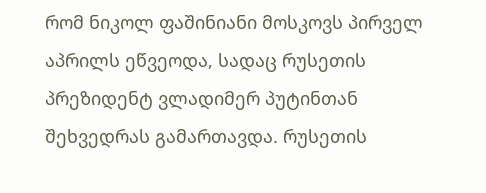რომ ნიკოლ ფაშინიანი მოსკოვს პირველ აპრილს ეწვეოდა, სადაც რუსეთის პრეზიდენტ ვლადიმერ პუტინთან შეხვედრას გამართავდა. რუსეთის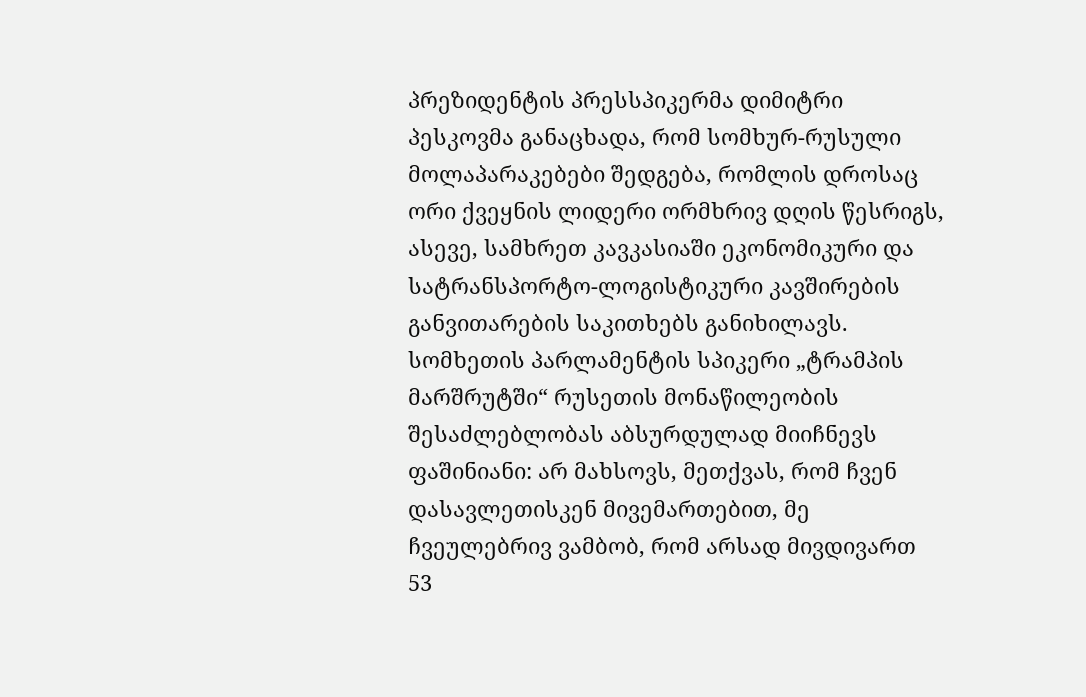პრეზიდენტის პრესსპიკერმა დიმიტრი პესკოვმა განაცხადა, რომ სომხურ-რუსული მოლაპარაკებები შედგება, რომლის დროსაც ორი ქვეყნის ლიდერი ორმხრივ დღის წესრიგს, ასევე, სამხრეთ კავკასიაში ეკონომიკური და სატრანსპორტო-ლოგისტიკური კავშირების განვითარების საკითხებს განიხილავს. სომხეთის პარლამენტის სპიკერი „ტრამპის მარშრუტში“ რუსეთის მონაწილეობის შესაძლებლობას აბსურდულად მიიჩნევს ფაშინიანი: არ მახსოვს, მეთქვას, რომ ჩვენ დასავლეთისკენ მივემართებით, მე ჩვეულებრივ ვამბობ, რომ არსად მივდივართ
53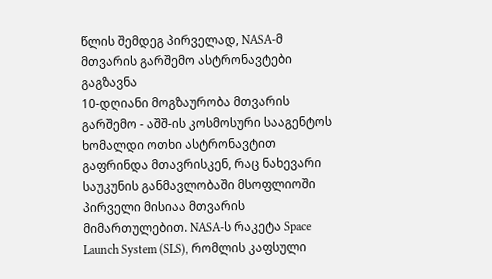წლის შემდეგ პირველად, NASA-მ მთვარის გარშემო ასტრონავტები გაგზავნა
10-დღიანი მოგზაურობა მთვარის გარშემო - აშშ-ის კოსმოსური სააგენტოს ხომალდი ოთხი ასტრონავტით გაფრინდა მთავრისკენ, რაც ნახევარი საუკუნის განმავლობაში მსოფლიოში პირველი მისიაა მთვარის მიმართულებით. NASA-ს რაკეტა Space Launch System (SLS), რომლის კაფსული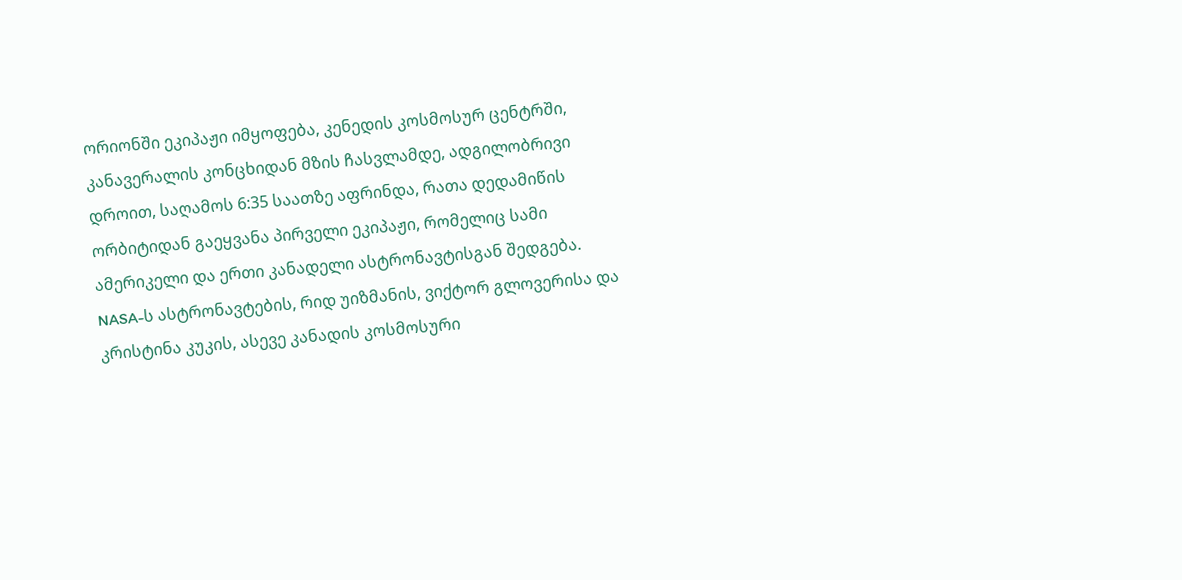ორიონში ეკიპაჟი იმყოფება, კენედის კოსმოსურ ცენტრში, კანავერალის კონცხიდან მზის ჩასვლამდე, ადგილობრივი დროით, საღამოს 6:35 საათზე აფრინდა, რათა დედამიწის ორბიტიდან გაეყვანა პირველი ეკიპაჟი, რომელიც სამი ამერიკელი და ერთი კანადელი ასტრონავტისგან შედგება. NASA-ს ასტრონავტების, რიდ უიზმანის, ვიქტორ გლოვერისა და კრისტინა კუკის, ასევე კანადის კოსმოსური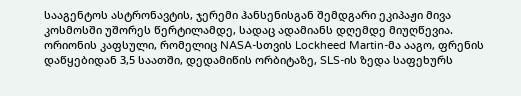სააგენტოს ასტრონავტის, ჯერემი ჰანსენისგან შემდგარი ეკიპაჟი მივა კოსმოსში უშორეს წერტილამდე, სადაც ადამიანს დღემდე მიუღწევია. ორიონის კაფსული, რომელიც NASA-სთვის Lockheed Martin-მა ააგო, ფრენის დაწყებიდან 3,5 საათში, დედამიწის ორბიტაზე, SLS-ის ზედა საფეხურს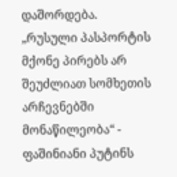დაშორდება.
„რუსული პასპორტის მქონე პირებს არ შეუძლიათ სომხეთის არჩევნებში მონაწილეობა“ - ფაშინიანი პუტინს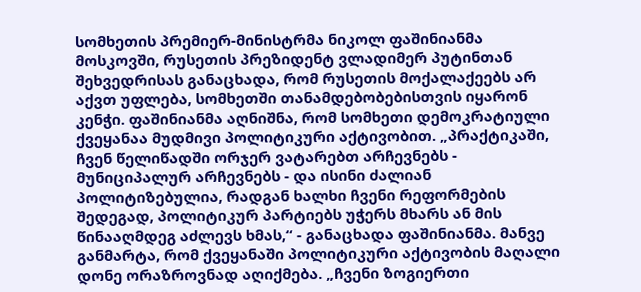სომხეთის პრემიერ-მინისტრმა ნიკოლ ფაშინიანმა მოსკოვში, რუსეთის პრეზიდენტ ვლადიმერ პუტინთან შეხვედრისას განაცხადა, რომ რუსეთის მოქალაქეებს არ აქვთ უფლება, სომხეთში თანამდებობებისთვის იყარონ კენჭი. ფაშინიანმა აღნიშნა, რომ სომხეთი დემოკრატიული ქვეყანაა მუდმივი პოლიტიკური აქტივობით. „პრაქტიკაში, ჩვენ წელიწადში ორჯერ ვატარებთ არჩევნებს - მუნიციპალურ არჩევნებს - და ისინი ძალიან პოლიტიზებულია, რადგან ხალხი ჩვენი რეფორმების შედეგად, პოლიტიკურ პარტიებს უჭერს მხარს ან მის წინააღმდეგ აძლევს ხმას,“ - განაცხადა ფაშინიანმა. მანვე განმარტა, რომ ქვეყანაში პოლიტიკური აქტივობის მაღალი დონე ორაზროვნად აღიქმება. „ჩვენი ზოგიერთი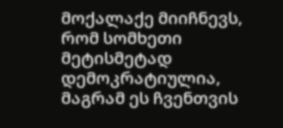მოქალაქე მიიჩნევს, რომ სომხეთი მეტისმეტად დემოკრატიულია, მაგრამ ეს ჩვენთვის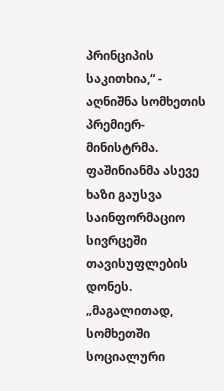პრინციპის საკითხია,“ - აღნიშნა სომხეთის პრემიერ-მინისტრმა. ფაშინიანმა ასევე ხაზი გაუსვა საინფორმაციო სივრცეში თავისუფლების დონეს. „მაგალითად, სომხეთში სოციალური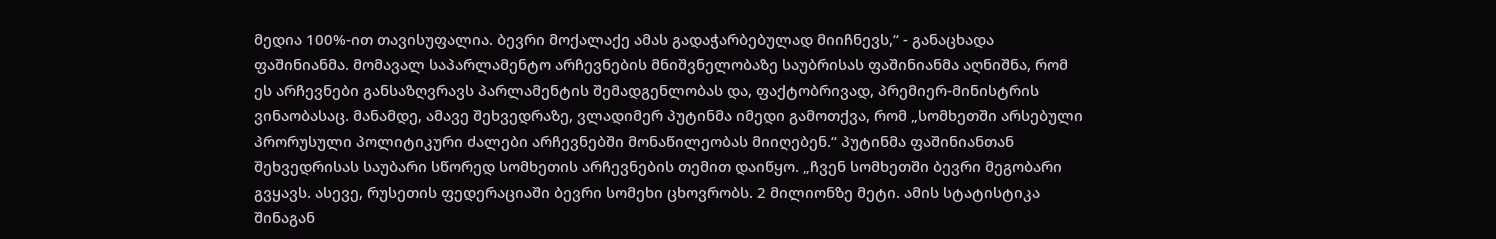მედია 100%-ით თავისუფალია. ბევრი მოქალაქე ამას გადაჭარბებულად მიიჩნევს,“ - განაცხადა ფაშინიანმა. მომავალ საპარლამენტო არჩევნების მნიშვნელობაზე საუბრისას ფაშინიანმა აღნიშნა, რომ ეს არჩევნები განსაზღვრავს პარლამენტის შემადგენლობას და, ფაქტობრივად, პრემიერ-მინისტრის ვინაობასაც. მანამდე, ამავე შეხვედრაზე, ვლადიმერ პუტინმა იმედი გამოთქვა, რომ „სომხეთში არსებული პრორუსული პოლიტიკური ძალები არჩევნებში მონაწილეობას მიიღებენ.“ პუტინმა ფაშინიანთან შეხვედრისას საუბარი სწორედ სომხეთის არჩევნების თემით დაიწყო. „ჩვენ სომხეთში ბევრი მეგობარი გვყავს. ასევე, რუსეთის ფედერაციაში ბევრი სომეხი ცხოვრობს. 2 მილიონზე მეტი. ამის სტატისტიკა შინაგან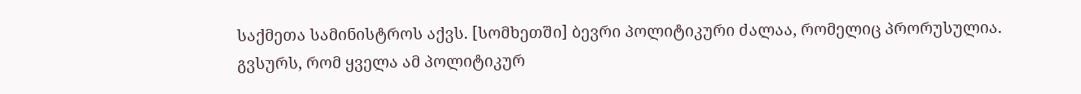საქმეთა სამინისტროს აქვს. [სომხეთში] ბევრი პოლიტიკური ძალაა, რომელიც პრორუსულია. გვსურს, რომ ყველა ამ პოლიტიკურ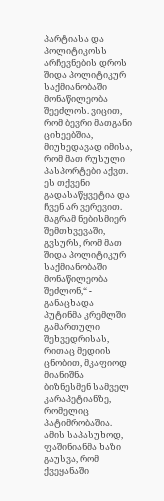პარტიასა და პოლიტიკოსს არჩევნების დროს შიდა პოლიტიკურ საქმიანობაში მონაწილეობა შეეძლოს. ვიცით, რომ ბევრი მათგანი ციხეებშია, მიუხედავად იმისა, რომ მათ რუსული პასპორტები აქვთ. ეს თქვენი გადასაწყვეტია და ჩვენ არ ვერევით. მაგრამ ნებისმიერ შემთხვევაში, გვსურს, რომ მათ შიდა პოლიტიკურ საქმიანობაში მონაწილეობა შეძლონ,“ - განაცხადა პუტინმა კრემლში გამართული შეხვედრისას, რითაც მედიის ცნობით, მკაფიოდ მიანიშნა ბიზნესმენ სამველ კარაპეტიანზე, რომელიც პატიმრობაშია. ამის საპასუხოდ, ფაშინიანმა ხაზი გაუსვა, რომ ქვეყანაში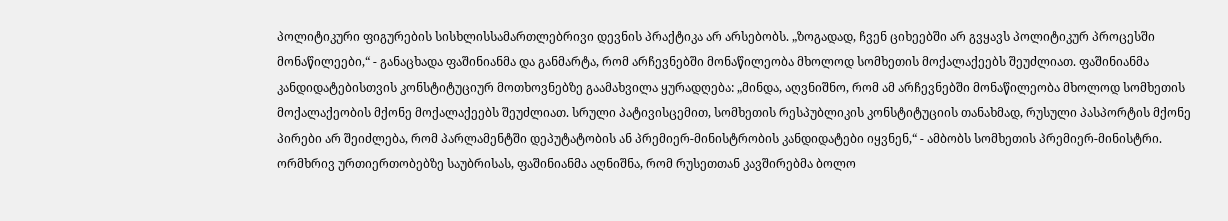პოლიტიკური ფიგურების სისხლისსამართლებრივი დევნის პრაქტიკა არ არსებობს. „ზოგადად, ჩვენ ციხეებში არ გვყავს პოლიტიკურ პროცესში მონაწილეები,“ - განაცხადა ფაშინიანმა და განმარტა, რომ არჩევნებში მონაწილეობა მხოლოდ სომხეთის მოქალაქეებს შეუძლიათ. ფაშინიანმა კანდიდატებისთვის კონსტიტუციურ მოთხოვნებზე გაამახვილა ყურადღება: „მინდა, აღვნიშნო, რომ ამ არჩევნებში მონაწილეობა მხოლოდ სომხეთის მოქალაქეობის მქონე მოქალაქეებს შეუძლიათ. სრული პატივისცემით, სომხეთის რესპუბლიკის კონსტიტუციის თანახმად, რუსული პასპორტის მქონე პირები არ შეიძლება, რომ პარლამენტში დეპუტატობის ან პრემიერ-მინისტრობის კანდიდატები იყვნენ,“ - ამბობს სომხეთის პრემიერ-მინისტრი. ორმხრივ ურთიერთობებზე საუბრისას, ფაშინიანმა აღნიშნა, რომ რუსეთთან კავშირებმა ბოლო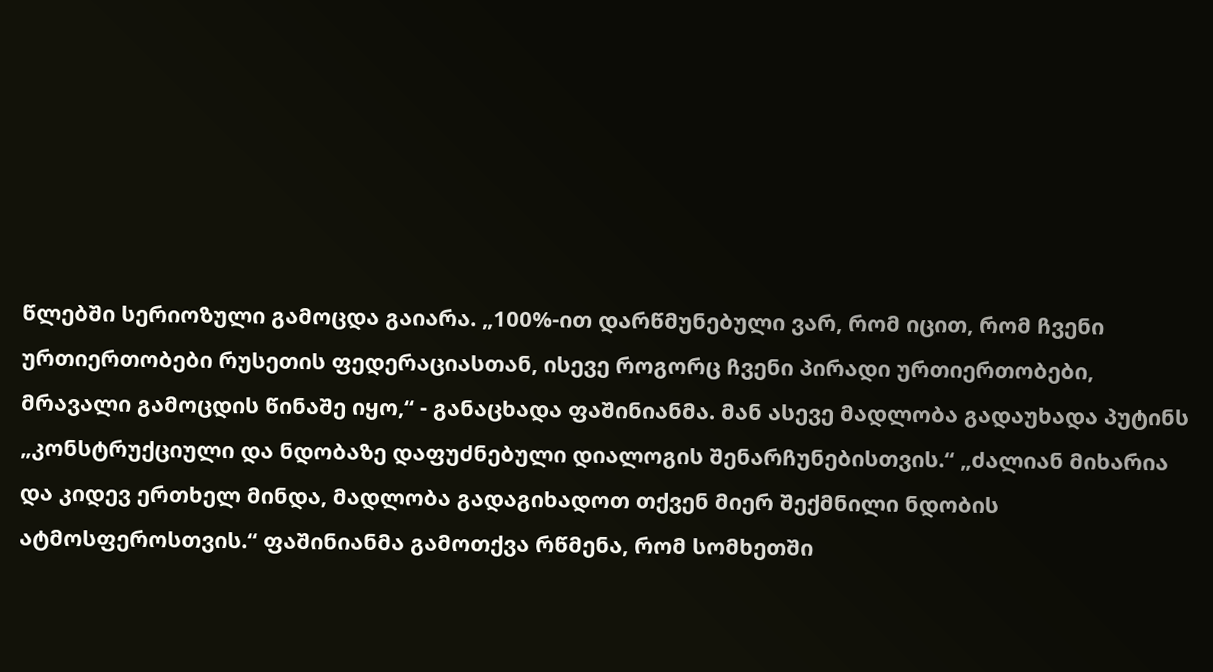წლებში სერიოზული გამოცდა გაიარა. „100%-ით დარწმუნებული ვარ, რომ იცით, რომ ჩვენი ურთიერთობები რუსეთის ფედერაციასთან, ისევე როგორც ჩვენი პირადი ურთიერთობები, მრავალი გამოცდის წინაშე იყო,“ - განაცხადა ფაშინიანმა. მან ასევე მადლობა გადაუხადა პუტინს „კონსტრუქციული და ნდობაზე დაფუძნებული დიალოგის შენარჩუნებისთვის.“ „ძალიან მიხარია და კიდევ ერთხელ მინდა, მადლობა გადაგიხადოთ თქვენ მიერ შექმნილი ნდობის ატმოსფეროსთვის.“ ფაშინიანმა გამოთქვა რწმენა, რომ სომხეთში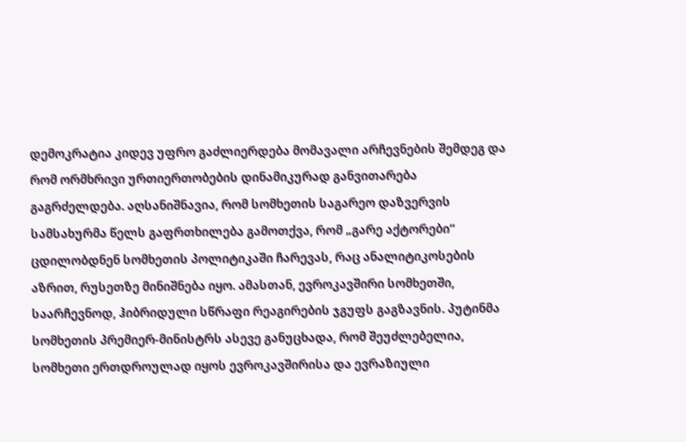დემოკრატია კიდევ უფრო გაძლიერდება მომავალი არჩევნების შემდეგ და რომ ორმხრივი ურთიერთობების დინამიკურად განვითარება გაგრძელდება. აღსანიშნავია, რომ სომხეთის საგარეო დაზვერვის სამსახურმა წელს გაფრთხილება გამოთქვა, რომ „გარე აქტორები“ ცდილობდნენ სომხეთის პოლიტიკაში ჩარევას, რაც ანალიტიკოსების აზრით, რუსეთზე მინიშნება იყო. ამასთან, ევროკავშირი სომხეთში, საარჩევნოდ, ჰიბრიდული სწრაფი რეაგირების ჯგუფს გაგზავნის. პუტინმა სომხეთის პრემიერ-მინისტრს ასევე განუცხადა, რომ შეუძლებელია, სომხეთი ერთდროულად იყოს ევროკავშირისა და ევრაზიული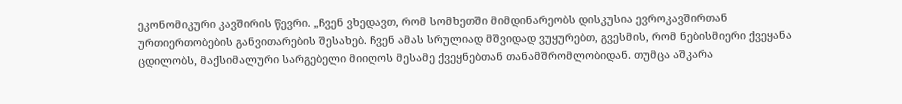ეკონომიკური კავშირის წევრი. „ჩვენ ვხედავთ, რომ სომხეთში მიმდინარეობს დისკუსია ევროკავშირთან ურთიერთობების განვითარების შესახებ. ჩვენ ამას სრულიად მშვიდად ვუყურებთ, გვესმის, რომ ნებისმიერი ქვეყანა ცდილობს, მაქსიმალური სარგებელი მიიღოს მესამე ქვეყნებთან თანამშრომლობიდან. თუმცა აშკარა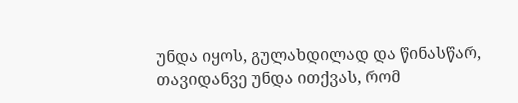უნდა იყოს, გულახდილად და წინასწარ, თავიდანვე უნდა ითქვას, რომ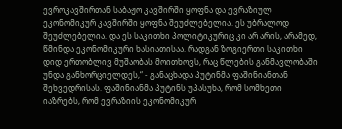ევროკავშირთან საბაჟო კავშირში ყოფნა და ევრაზიულ ეკონომიკურ კავშირში ყოფნა შეუძლებელია. ეს უბრალოდ შეუძლებელია. და ეს საკითხი პოლიტიკურიც კი არ არის, არამედ, წმინდა ეკონომიკური ხასიათისაა. რადგან ზოგიერთი საკითხი დიდ ერთობლივ მუშაობას მოითხოვს, რაც წლების განმავლობაში უნდა განხორციელდეს,“ - განაცხადა პუტინმა ფაშინიანთან შეხვედრისას. ფაშინიანმა პუტინს უპასუხა, რომ სომხეთი იაზრებს, რომ ევრაზიის ეკონომიკურ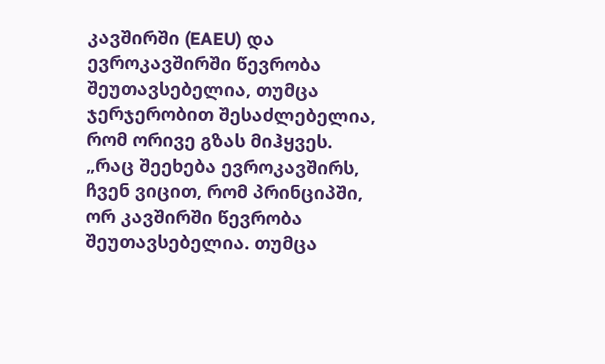კავშირში (EAEU) და ევროკავშირში წევრობა შეუთავსებელია, თუმცა ჯერჯერობით შესაძლებელია, რომ ორივე გზას მიჰყვეს. „რაც შეეხება ევროკავშირს, ჩვენ ვიცით, რომ პრინციპში, ორ კავშირში წევრობა შეუთავსებელია. თუმცა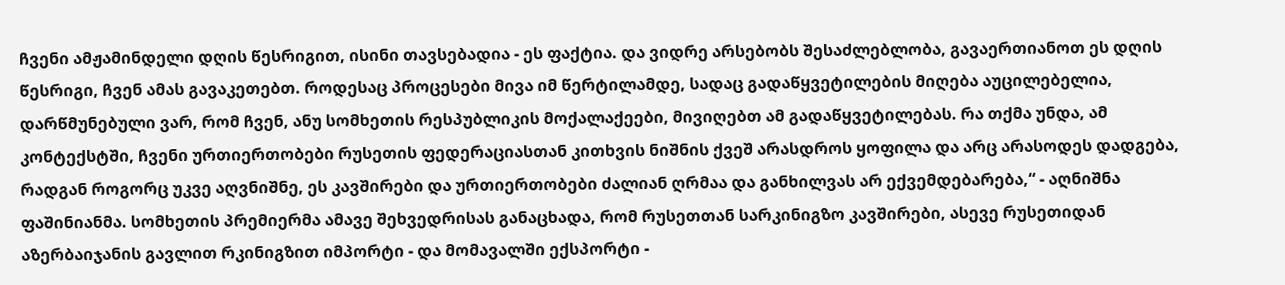ჩვენი ამჟამინდელი დღის წესრიგით, ისინი თავსებადია - ეს ფაქტია. და ვიდრე არსებობს შესაძლებლობა, გავაერთიანოთ ეს დღის წესრიგი, ჩვენ ამას გავაკეთებთ. როდესაც პროცესები მივა იმ წერტილამდე, სადაც გადაწყვეტილების მიღება აუცილებელია, დარწმუნებული ვარ, რომ ჩვენ, ანუ სომხეთის რესპუბლიკის მოქალაქეები, მივიღებთ ამ გადაწყვეტილებას. რა თქმა უნდა, ამ კონტექსტში, ჩვენი ურთიერთობები რუსეთის ფედერაციასთან კითხვის ნიშნის ქვეშ არასდროს ყოფილა და არც არასოდეს დადგება, რადგან როგორც უკვე აღვნიშნე, ეს კავშირები და ურთიერთობები ძალიან ღრმაა და განხილვას არ ექვემდებარება,“ - აღნიშნა ფაშინიანმა. სომხეთის პრემიერმა ამავე შეხვედრისას განაცხადა, რომ რუსეთთან სარკინიგზო კავშირები, ასევე რუსეთიდან აზერბაიჯანის გავლით რკინიგზით იმპორტი - და მომავალში ექსპორტი -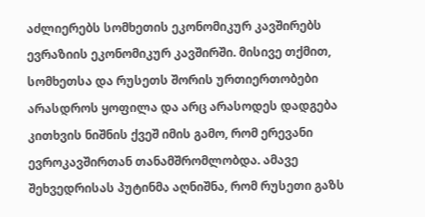აძლიერებს სომხეთის ეკონომიკურ კავშირებს ევრაზიის ეკონომიკურ კავშირში. მისივე თქმით, სომხეთსა და რუსეთს შორის ურთიერთობები არასდროს ყოფილა და არც არასოდეს დადგება კითხვის ნიშნის ქვეშ იმის გამო, რომ ერევანი ევროკავშირთან თანამშრომლობდა. ამავე შეხვედრისას პუტინმა აღნიშნა, რომ რუსეთი გაზს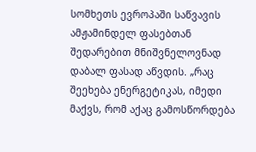სომხეთს ევროპაში საწვავის ამჟამინდელ ფასებთან შედარებით მნიშვნელოვნად დაბალ ფასად აწვდის. „რაც შეეხება ენერგეტიკას, იმედი მაქვს, რომ აქაც გამოსწორდება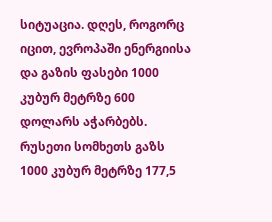სიტუაცია. დღეს, როგორც იცით, ევროპაში ენერგიისა და გაზის ფასები 1000 კუბურ მეტრზე 600 დოლარს აჭარბებს. რუსეთი სომხეთს გაზს 1000 კუბურ მეტრზე 177,5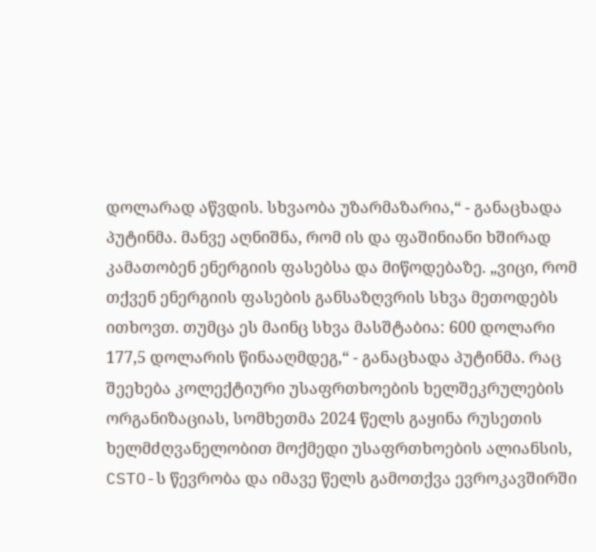დოლარად აწვდის. სხვაობა უზარმაზარია,“ - განაცხადა პუტინმა. მანვე აღნიშნა, რომ ის და ფაშინიანი ხშირად კამათობენ ენერგიის ფასებსა და მიწოდებაზე. „ვიცი, რომ თქვენ ენერგიის ფასების განსაზღვრის სხვა მეთოდებს ითხოვთ. თუმცა ეს მაინც სხვა მასშტაბია: 600 დოლარი 177,5 დოლარის წინააღმდეგ,“ - განაცხადა პუტინმა. რაც შეეხება კოლექტიური უსაფრთხოების ხელშეკრულების ორგანიზაციას, სომხეთმა 2024 წელს გაყინა რუსეთის ხელმძღვანელობით მოქმედი უსაფრთხოების ალიანსის, CSTO-ს წევრობა და იმავე წელს გამოთქვა ევროკავშირში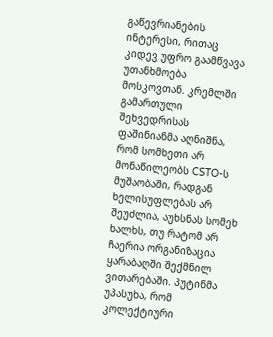გაწევრიანების ინტერესი, რითაც კიდევ უფრო გაამწვავა უთანხმოება მოსკოვთან. კრემლში გამართული შეხვედრისას ფაშინიანმა აღნიშნა, რომ სომხეთი არ მონაწილეობს CSTO-ს მუშაობაში, რადგან ხელისუფლებას არ შეუძლია, აუხსნას სომეხ ხალხს, თუ რატომ არ ჩაერია ორგანიზაცია ყარაბაღში შექმნილ ვითარებაში. პუტინმა უპასუხა, რომ კოლექტიური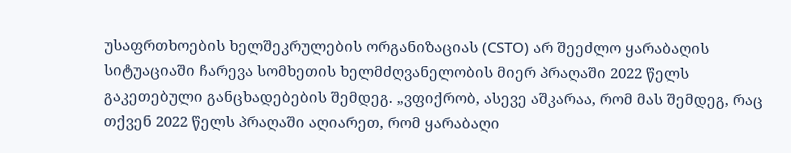უსაფრთხოების ხელშეკრულების ორგანიზაციას (CSTO) არ შეეძლო ყარაბაღის სიტუაციაში ჩარევა სომხეთის ხელმძღვანელობის მიერ პრაღაში 2022 წელს გაკეთებული განცხადებების შემდეგ. „ვფიქრობ, ასევე აშკარაა, რომ მას შემდეგ, რაც თქვენ 2022 წელს პრაღაში აღიარეთ, რომ ყარაბაღი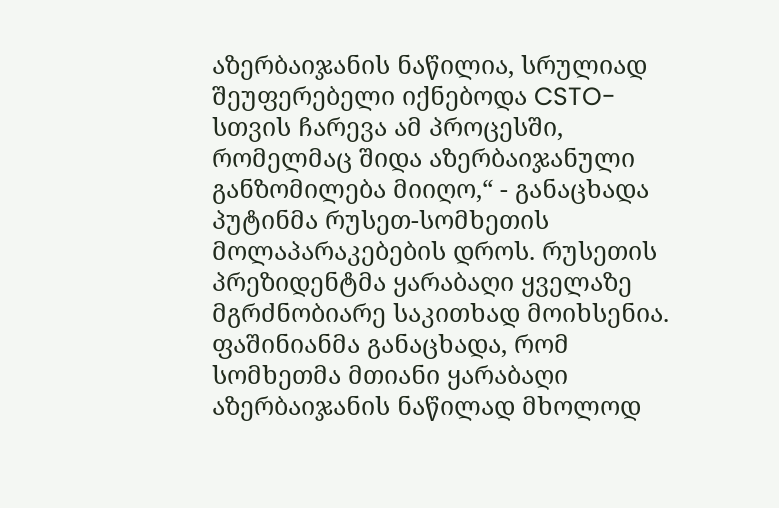აზერბაიჯანის ნაწილია, სრულიად შეუფერებელი იქნებოდა CSTO-სთვის ჩარევა ამ პროცესში, რომელმაც შიდა აზერბაიჯანული განზომილება მიიღო,“ - განაცხადა პუტინმა რუსეთ-სომხეთის მოლაპარაკებების დროს. რუსეთის პრეზიდენტმა ყარაბაღი ყველაზე მგრძნობიარე საკითხად მოიხსენია. ფაშინიანმა განაცხადა, რომ სომხეთმა მთიანი ყარაბაღი აზერბაიჯანის ნაწილად მხოლოდ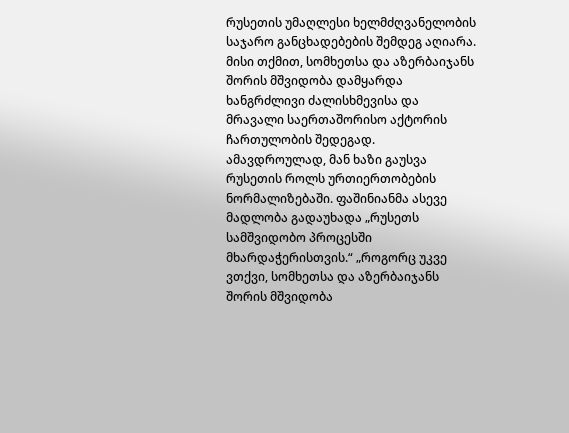რუსეთის უმაღლესი ხელმძღვანელობის საჯარო განცხადებების შემდეგ აღიარა. მისი თქმით, სომხეთსა და აზერბაიჯანს შორის მშვიდობა დამყარდა ხანგრძლივი ძალისხმევისა და მრავალი საერთაშორისო აქტორის ჩართულობის შედეგად. ამავდროულად, მან ხაზი გაუსვა რუსეთის როლს ურთიერთობების ნორმალიზებაში. ფაშინიანმა ასევე მადლობა გადაუხადა „რუსეთს სამშვიდობო პროცესში მხარდაჭერისთვის.“ „როგორც უკვე ვთქვი, სომხეთსა და აზერბაიჯანს შორის მშვიდობა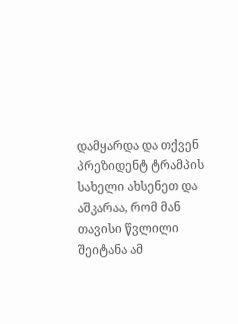დამყარდა და თქვენ პრეზიდენტ ტრამპის სახელი ახსენეთ და აშკარაა, რომ მან თავისი წვლილი შეიტანა ამ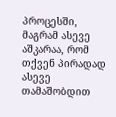პროცესში, მაგრამ ასევე აშკარაა, რომ თქვენ პირადად ასევე თამაშობდით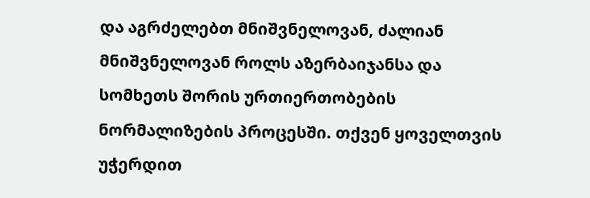და აგრძელებთ მნიშვნელოვან, ძალიან მნიშვნელოვან როლს აზერბაიჯანსა და სომხეთს შორის ურთიერთობების ნორმალიზების პროცესში. თქვენ ყოველთვის უჭერდით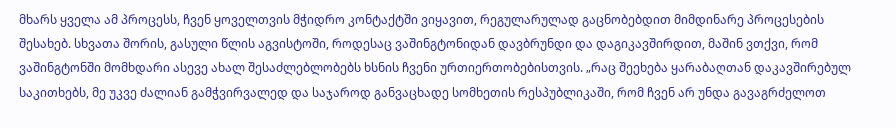მხარს ყველა ამ პროცესს, ჩვენ ყოველთვის მჭიდრო კონტაქტში ვიყავით, რეგულარულად გაცნობებდით მიმდინარე პროცესების შესახებ. სხვათა შორის, გასული წლის აგვისტოში, როდესაც ვაშინგტონიდან დავბრუნდი და დაგიკავშირდით, მაშინ ვთქვი, რომ ვაშინგტონში მომხდარი ასევე ახალ შესაძლებლობებს ხსნის ჩვენი ურთიერთობებისთვის. „რაც შეეხება ყარაბაღთან დაკავშირებულ საკითხებს, მე უკვე ძალიან გამჭვირვალედ და საჯაროდ განვაცხადე სომხეთის რესპუბლიკაში, რომ ჩვენ არ უნდა გავაგრძელოთ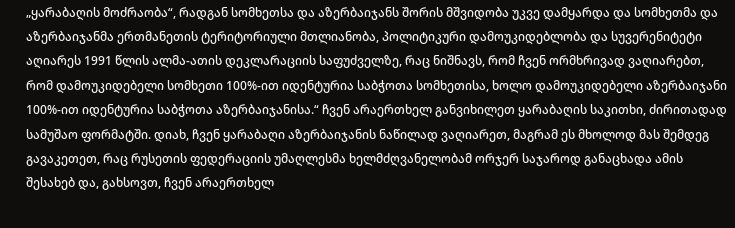„ყარაბაღის მოძრაობა“, რადგან სომხეთსა და აზერბაიჯანს შორის მშვიდობა უკვე დამყარდა და სომხეთმა და აზერბაიჯანმა ერთმანეთის ტერიტორიული მთლიანობა, პოლიტიკური დამოუკიდებლობა და სუვერენიტეტი აღიარეს 1991 წლის ალმა-ათის დეკლარაციის საფუძველზე, რაც ნიშნავს, რომ ჩვენ ორმხრივად ვაღიარებთ, რომ დამოუკიდებელი სომხეთი 100%-ით იდენტურია საბჭოთა სომხეთისა, ხოლო დამოუკიდებელი აზერბაიჯანი 100%-ით იდენტურია საბჭოთა აზერბაიჯანისა.“ ჩვენ არაერთხელ განვიხილეთ ყარაბაღის საკითხი, ძირითადად სამუშაო ფორმატში. დიახ, ჩვენ ყარაბაღი აზერბაიჯანის ნაწილად ვაღიარეთ, მაგრამ ეს მხოლოდ მას შემდეგ გავაკეთეთ, რაც რუსეთის ფედერაციის უმაღლესმა ხელმძღვანელობამ ორჯერ საჯაროდ განაცხადა ამის შესახებ და, გახსოვთ, ჩვენ არაერთხელ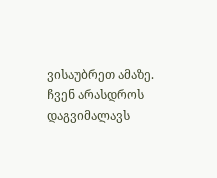ვისაუბრეთ ამაზე. ჩვენ არასდროს დაგვიმალავს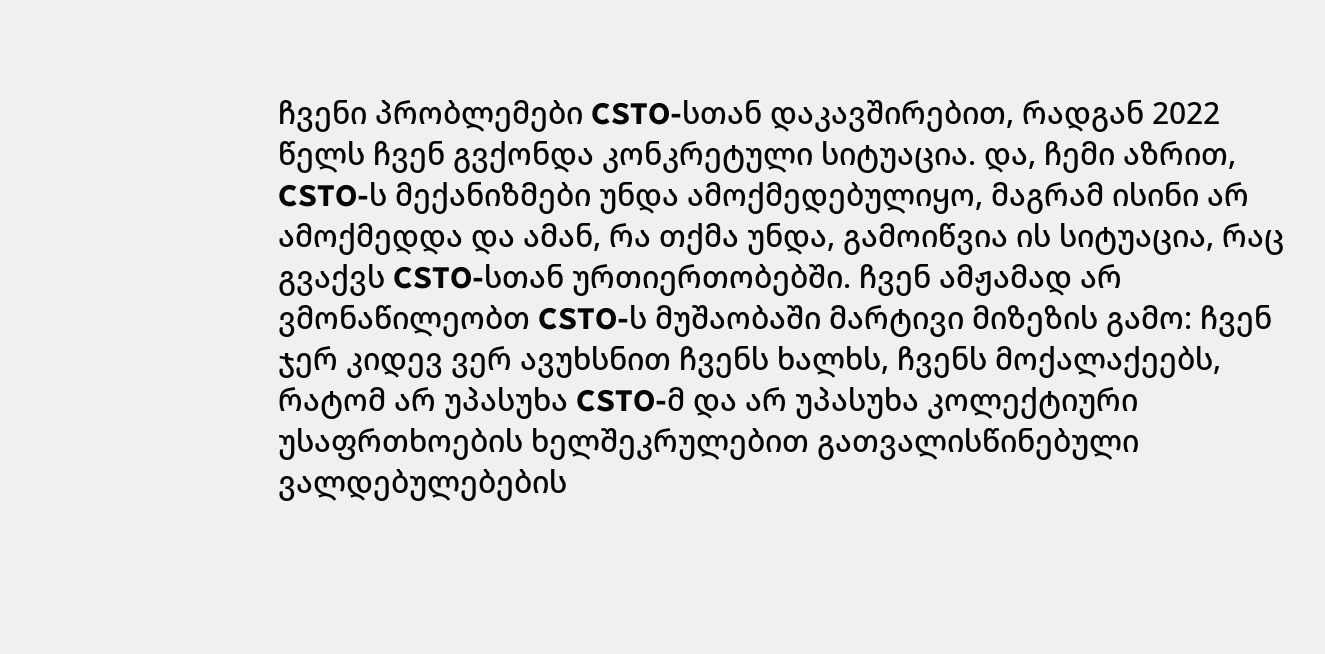ჩვენი პრობლემები CSTO-სთან დაკავშირებით, რადგან 2022 წელს ჩვენ გვქონდა კონკრეტული სიტუაცია. და, ჩემი აზრით, CSTO-ს მექანიზმები უნდა ამოქმედებულიყო, მაგრამ ისინი არ ამოქმედდა და ამან, რა თქმა უნდა, გამოიწვია ის სიტუაცია, რაც გვაქვს CSTO-სთან ურთიერთობებში. ჩვენ ამჟამად არ ვმონაწილეობთ CSTO-ს მუშაობაში მარტივი მიზეზის გამო: ჩვენ ჯერ კიდევ ვერ ავუხსნით ჩვენს ხალხს, ჩვენს მოქალაქეებს, რატომ არ უპასუხა CSTO-მ და არ უპასუხა კოლექტიური უსაფრთხოების ხელშეკრულებით გათვალისწინებული ვალდებულებების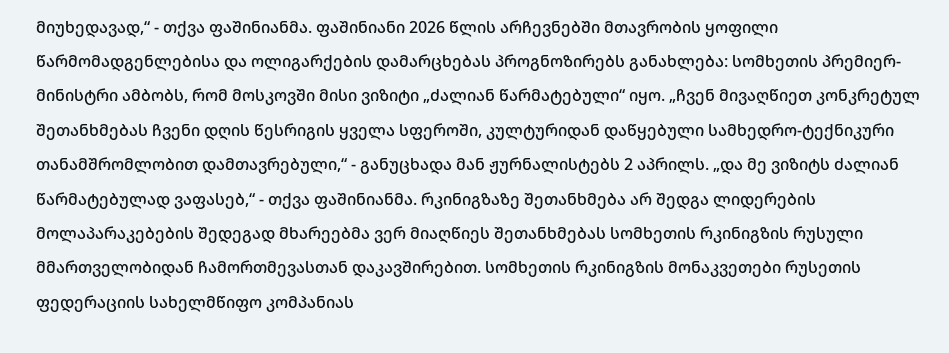მიუხედავად,“ - თქვა ფაშინიანმა. ფაშინიანი 2026 წლის არჩევნებში მთავრობის ყოფილი წარმომადგენლებისა და ოლიგარქების დამარცხებას პროგნოზირებს განახლება: სომხეთის პრემიერ-მინისტრი ამბობს, რომ მოსკოვში მისი ვიზიტი „ძალიან წარმატებული“ იყო. „ჩვენ მივაღწიეთ კონკრეტულ შეთანხმებას ჩვენი დღის წესრიგის ყველა სფეროში, კულტურიდან დაწყებული სამხედრო-ტექნიკური თანამშრომლობით დამთავრებული,“ - განუცხადა მან ჟურნალისტებს 2 აპრილს. „და მე ვიზიტს ძალიან წარმატებულად ვაფასებ,“ - თქვა ფაშინიანმა. რკინიგზაზე შეთანხმება არ შედგა ლიდერების მოლაპარაკებების შედეგად მხარეებმა ვერ მიაღწიეს შეთანხმებას სომხეთის რკინიგზის რუსული მმართველობიდან ჩამორთმევასთან დაკავშირებით. სომხეთის რკინიგზის მონაკვეთები რუსეთის ფედერაციის სახელმწიფო კომპანიას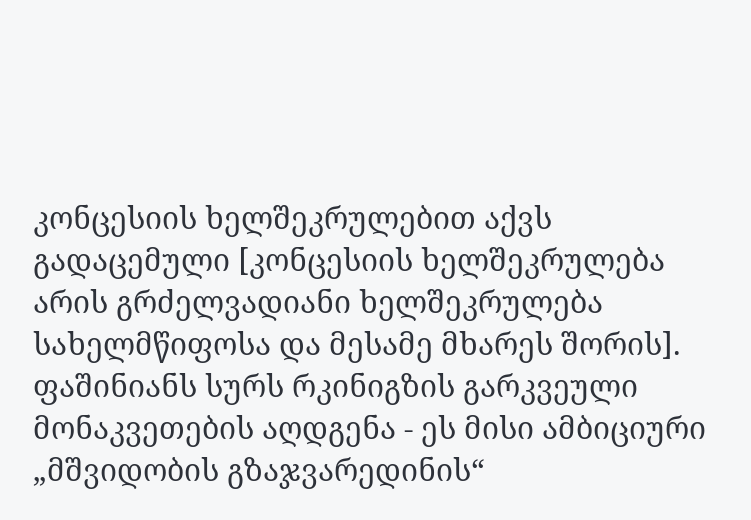კონცესიის ხელშეკრულებით აქვს გადაცემული [კონცესიის ხელშეკრულება არის გრძელვადიანი ხელშეკრულება სახელმწიფოსა და მესამე მხარეს შორის]. ფაშინიანს სურს რკინიგზის გარკვეული მონაკვეთების აღდგენა - ეს მისი ამბიციური „მშვიდობის გზაჯვარედინის“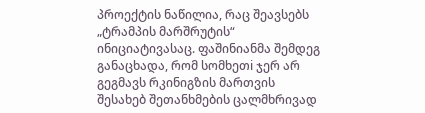პროექტის ნაწილია, რაც შეავსებს „ტრამპის მარშრუტის“ ინიციატივასაც. ფაშინიანმა შემდეგ განაცხადა, რომ სომხეთi ჯერ არ გეგმავს რკინიგზის მართვის შესახებ შეთანხმების ცალმხრივად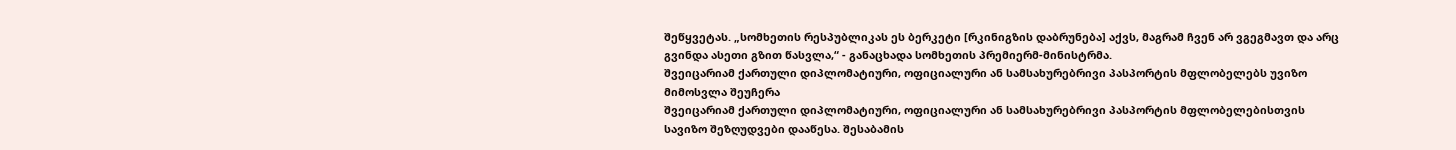შეწყვეტას. „სომხეთის რესპუბლიკას ეს ბერკეტი [რკინიგზის დაბრუნება] აქვს, მაგრამ ჩვენ არ ვგეგმავთ და არც გვინდა ასეთი გზით წასვლა,“ - განაცხადა სომხეთის პრემიერმ-მინისტრმა.
შვეიცარიამ ქართული დიპლომატიური, ოფიციალური ან სამსახურებრივი პასპორტის მფლობელებს უვიზო მიმოსვლა შეუჩერა
შვეიცარიამ ქართული დიპლომატიური, ოფიციალური ან სამსახურებრივი პასპორტის მფლობელებისთვის სავიზო შეზღუდვები დააწესა. შესაბამის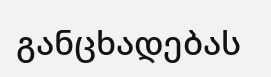განცხადებას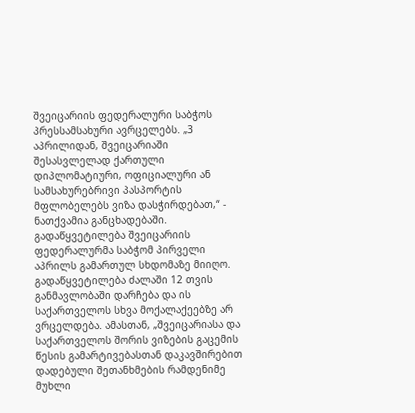შვეიცარიის ფედერალური საბჭოს პრესსამსახური ავრცელებს. „3 აპრილიდან, შვეიცარიაში შესასვლელად ქართული დიპლომატიური, ოფიციალური ან სამსახურებრივი პასპორტის მფლობელებს ვიზა დასჭირდებათ,“ - ნათქვამია განცხადებაში. გადაწყვეტილება შვეიცარიის ფედერალურმა საბჭომ პირველი აპრილს გამართულ სხდომაზე მიიღო. გადაწყვეტილება ძალაში 12 თვის განმავლობაში დარჩება და ის საქართველოს სხვა მოქალაქეებზე არ ვრცელდება. ამასთან, „შვეიცარიასა და საქართველოს შორის ვიზების გაცემის წესის გამარტივებასთან დაკავშირებით დადებული შეთანხმების რამდენიმე მუხლი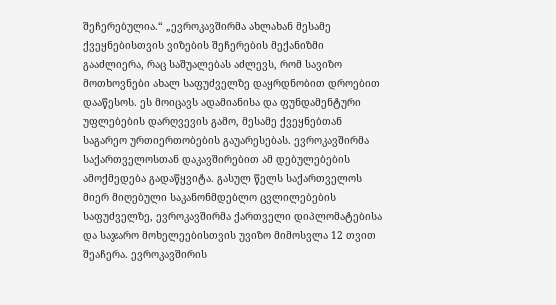შეჩერებულია.“ „ევროკავშირმა ახლახან მესამე ქვეყნებისთვის ვიზების შეჩერების მექანიზმი გააძლიერა, რაც საშუალებას აძლევს, რომ სავიზო მოთხოვნები ახალ საფუძველზე დაყრდნობით დროებით დააწესოს. ეს მოიცავს ადამიანისა და ფუნდამენტური უფლებების დარღვევის გამო, მესამე ქვეყნებთან საგარეო ურთიერთობების გაუარესებას. ევროკავშირმა საქართველოსთან დაკავშირებით ამ დებულებების ამოქმედება გადაწყვიტა. გასულ წელს საქართველოს მიერ მიღებული საკანონმდებლო ცვლილებების საფუძველზე, ევროკავშირმა ქართველი დიპლომატებისა და საჯარო მოხელეებისთვის უვიზო მიმოსვლა 12 თვით შეაჩერა. ევროკავშირის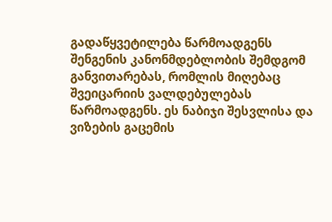გადაწყვეტილება წარმოადგენს შენგენის კანონმდებლობის შემდგომ განვითარებას, რომლის მიღებაც შვეიცარიის ვალდებულებას წარმოადგენს. ეს ნაბიჯი შესვლისა და ვიზების გაცემის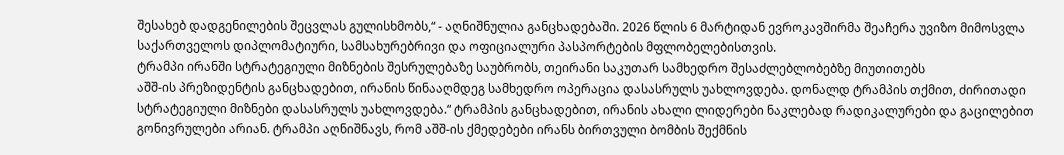შესახებ დადგენილების შეცვლას გულისხმობს,“ - აღნიშნულია განცხადებაში. 2026 წლის 6 მარტიდან ევროკავშირმა შეაჩერა უვიზო მიმოსვლა საქართველოს დიპლომატიური, სამსახურებრივი და ოფიციალური პასპორტების მფლობელებისთვის.
ტრამპი ირანში სტრატეგიული მიზნების შესრულებაზე საუბრობს, თეირანი საკუთარ სამხედრო შესაძლებლობებზე მიუთითებს
აშშ-ის პრეზიდენტის განცხადებით, ირანის წინააღმდეგ სამხედრო ოპერაცია დასასრულს უახლოვდება. დონალდ ტრამპის თქმით, ძირითადი სტრატეგიული მიზნები დასასრულს უახლოვდება.“ ტრამპის განცხადებით, ირანის ახალი ლიდერები ნაკლებად რადიკალურები და გაცილებით გონივრულები არიან. ტრამპი აღნიშნავს, რომ აშშ-ის ქმედებები ირანს ბირთვული ბომბის შექმნის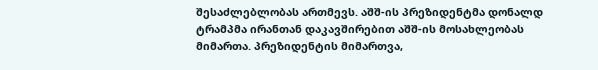შესაძლებლობას ართმევს. აშშ-ის პრეზიდენტმა დონალდ ტრამპმა ირანთან დაკავშირებით აშშ-ის მოსახლეობას მიმართა. პრეზიდენტის მიმართვა,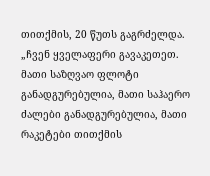თითქმის, 20 წუთს გაგრძელდა. „ჩვენ ყველაფერი გავაკეთეთ. მათი საზღვაო ფლოტი განადგურებულია, მათი საჰაერო ძალები განადგურებულია, მათი რაკეტები თითქმის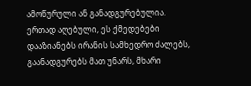ამოწურული ან განადგურებულია. ერთად აღებული, ეს ქმედებები დააზიანებს ირანის სამხედრო ძალებს, გაანადგურებს მათ უნარს, მხარი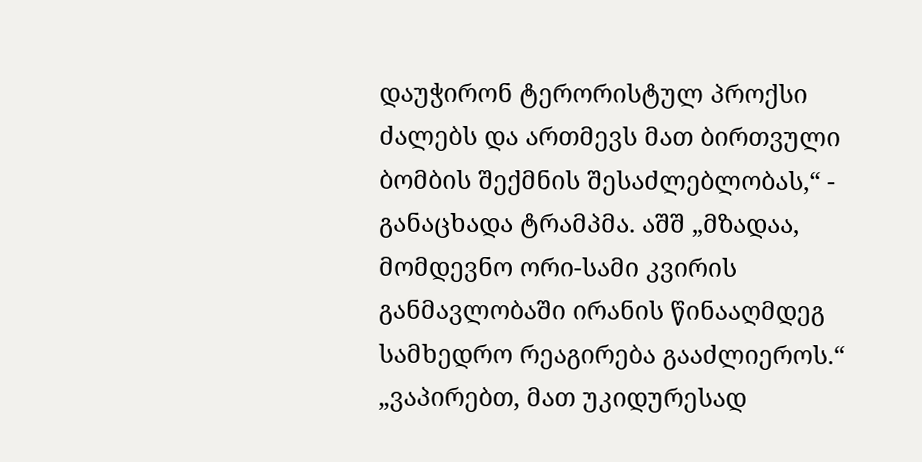დაუჭირონ ტერორისტულ პროქსი ძალებს და ართმევს მათ ბირთვული ბომბის შექმნის შესაძლებლობას,“ - განაცხადა ტრამპმა. აშშ „მზადაა, მომდევნო ორი-სამი კვირის განმავლობაში ირანის წინააღმდეგ სამხედრო რეაგირება გააძლიეროს.“ „ვაპირებთ, მათ უკიდურესად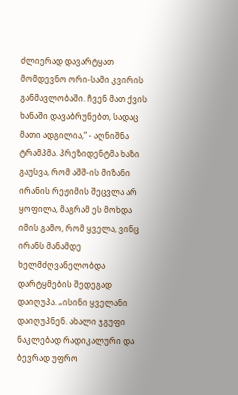ძლიერად დავარტყათ მომდევნო ორი-სამი კვირის განმავლობაში. ჩვენ მათ ქვის ხანაში დავაბრუნებთ, სადაც მათი ადგილია,“ - აღნიშნა ტრამპმა. პრეზიდენტმა ხაზი გაუსვა, რომ აშშ-ის მიზანი ირანის რეჟიმის შეცვლა არ ყოფილა, მაგრამ ეს მოხდა იმის გამო, რომ ყველა, ვინც ირანს მანამდე ხელმძღვანელობდა დარტყმების შედეგად დაიღუპა. „ისინი ყველანი დაიღუპნენ. ახალი ჯგუფი ნაკლებად რადიკალური და ბევრად უფრო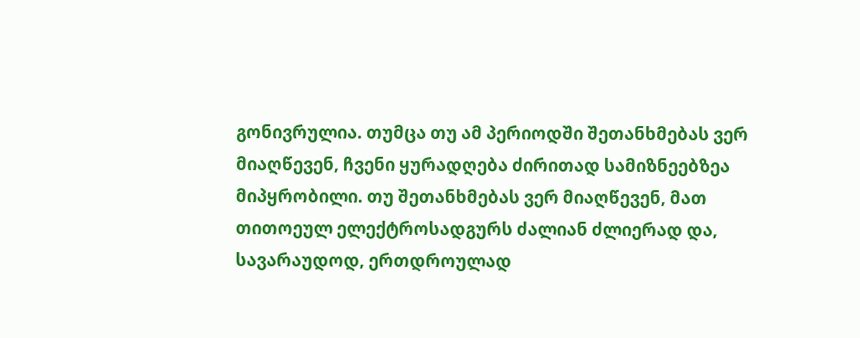გონივრულია. თუმცა თუ ამ პერიოდში შეთანხმებას ვერ მიაღწევენ, ჩვენი ყურადღება ძირითად სამიზნეებზეა მიპყრობილი. თუ შეთანხმებას ვერ მიაღწევენ, მათ თითოეულ ელექტროსადგურს ძალიან ძლიერად და, სავარაუდოდ, ერთდროულად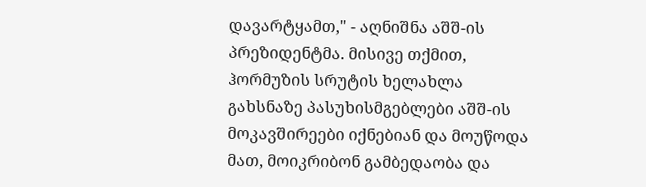დავარტყამთ," - აღნიშნა აშშ-ის პრეზიდენტმა. მისივე თქმით, ჰორმუზის სრუტის ხელახლა გახსნაზე პასუხისმგებლები აშშ-ის მოკავშირეები იქნებიან და მოუწოდა მათ, მოიკრიბონ გამბედაობა და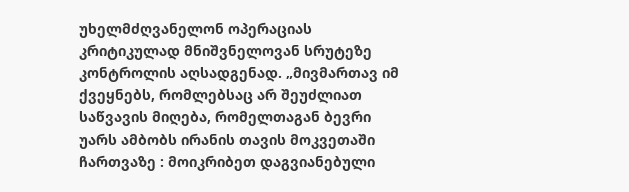უხელმძღვანელონ ოპერაციას კრიტიკულად მნიშვნელოვან სრუტეზე კონტროლის აღსადგენად. „მივმართავ იმ ქვეყნებს, რომლებსაც არ შეუძლიათ საწვავის მიღება, რომელთაგან ბევრი უარს ამბობს ირანის თავის მოკვეთაში ჩართვაზე : მოიკრიბეთ დაგვიანებული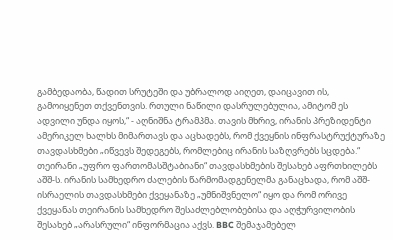გამბედაობა, წადით სრუტეში და უბრალოდ აიღეთ, დაიცავით ის, გამოიყენეთ თქვენთვის. რთული ნაწილი დასრულებულია, ამიტომ ეს ადვილი უნდა იყოს,“ - აღნიშნა ტრამპმა. თავის მხრივ, ირანის პრეზიდენტი ამერიკელ ხალხს მიმართავს და აცხადებს, რომ ქვეყნის ინფრასტრუქტურაზე თავდასხმები „იწვევს შედეგებს, რომლებიც ირანის საზღვრებს სცდება.“ თეირანი „უფრო ფართომასშტაბიანი“ თავდასხმების შესახებ აფრთხილებს აშშ-ს. ირანის სამხედრო ძალების წარმომადგენელმა განაცხადა, რომ აშშ-ისრაელის თავდასხმები ქვეყანაზე „უმნიშვნელო“ იყო და რომ ორივე ქვეყანას თეირანის სამხედრო შესაძლებლობებისა და აღჭურვილობის შესახებ „არასრული“ ინფორმაცია აქვს. BBC შემაჯამებელ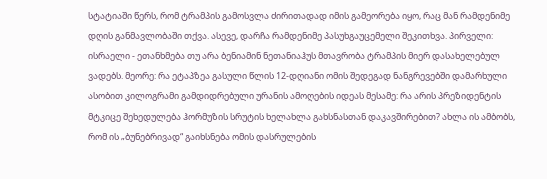სტატიაში წერს, რომ ტრამპის გამოსვლა ძირითადად იმის გამეორება იყო, რაც მან რამდენიმე დღის განმავლობაში თქვა. ასევე, დარჩა რამდენიმე პასუხგაუცემელი შეკითხვა. პირველი: ისრაელი - ეთანხმება თუ არა ბენიამინ ნეთანიაჰუს მთავრობა ტრამპის მიერ დასახელებულ ვადებს. მეორე: რა ეტაპზეა გასული წლის 12-დღიანი ომის შედეგად ნანგრევებში დამარხული ასობით კილოგრამი გამდიდრებული ურანის ამოღების იდეას მესამე: რა არის პრეზიდენტის მტკიცე შეხედულება ჰორმუზის სრუტის ხელახლა გახსნასთან დაკავშირებით? ახლა ის ამბობს, რომ ის „ბუნებრივად“ გაიხსნება ომის დასრულების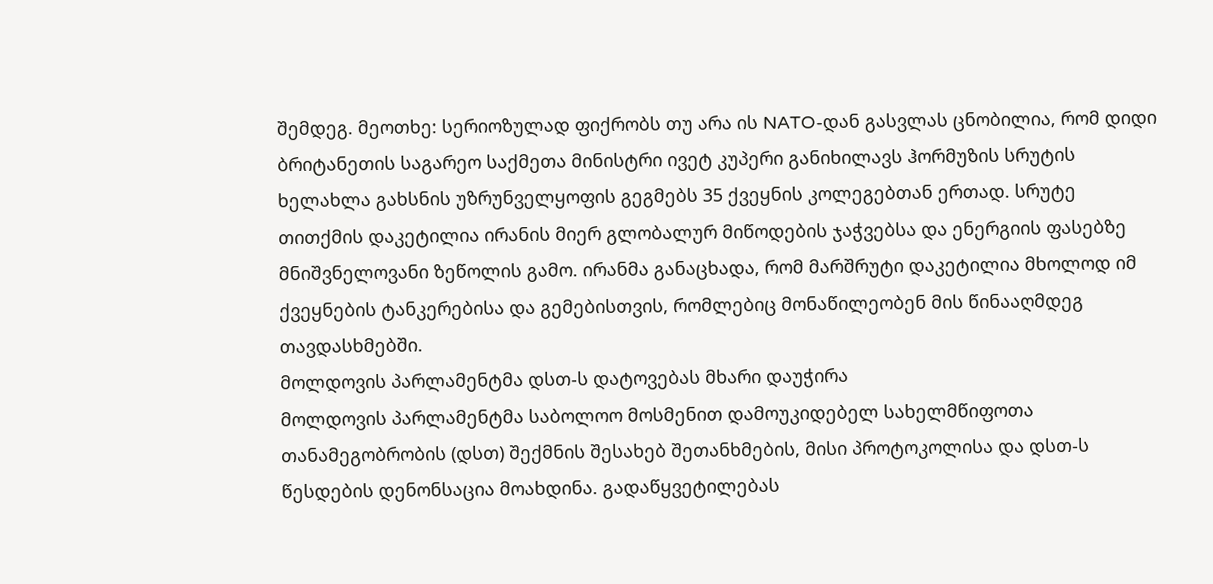შემდეგ. მეოთხე: სერიოზულად ფიქრობს თუ არა ის NATO-დან გასვლას ცნობილია, რომ დიდი ბრიტანეთის საგარეო საქმეთა მინისტრი ივეტ კუპერი განიხილავს ჰორმუზის სრუტის ხელახლა გახსნის უზრუნველყოფის გეგმებს 35 ქვეყნის კოლეგებთან ერთად. სრუტე თითქმის დაკეტილია ირანის მიერ გლობალურ მიწოდების ჯაჭვებსა და ენერგიის ფასებზე მნიშვნელოვანი ზეწოლის გამო. ირანმა განაცხადა, რომ მარშრუტი დაკეტილია მხოლოდ იმ ქვეყნების ტანკერებისა და გემებისთვის, რომლებიც მონაწილეობენ მის წინააღმდეგ თავდასხმებში.
მოლდოვის პარლამენტმა დსთ-ს დატოვებას მხარი დაუჭირა
მოლდოვის პარლამენტმა საბოლოო მოსმენით დამოუკიდებელ სახელმწიფოთა თანამეგობრობის (დსთ) შექმნის შესახებ შეთანხმების, მისი პროტოკოლისა და დსთ-ს წესდების დენონსაცია მოახდინა. გადაწყვეტილებას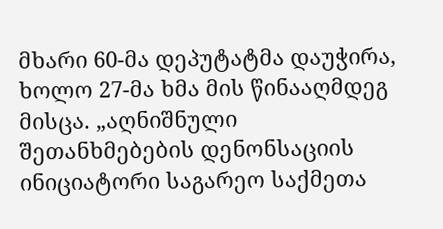მხარი 60-მა დეპუტატმა დაუჭირა, ხოლო 27-მა ხმა მის წინააღმდეგ მისცა. „აღნიშნული შეთანხმებების დენონსაციის ინიციატორი საგარეო საქმეთა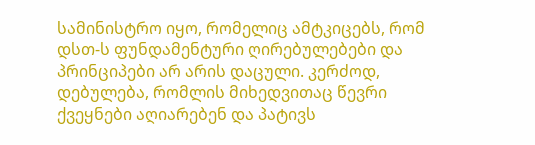სამინისტრო იყო, რომელიც ამტკიცებს, რომ დსთ-ს ფუნდამენტური ღირებულებები და პრინციპები არ არის დაცული. კერძოდ, დებულება, რომლის მიხედვითაც წევრი ქვეყნები აღიარებენ და პატივს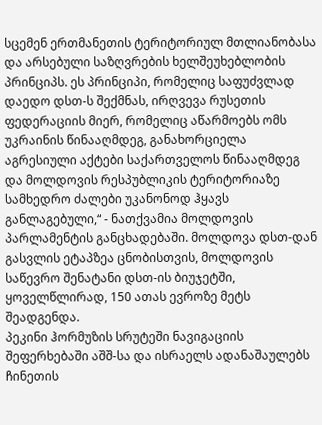სცემენ ერთმანეთის ტერიტორიულ მთლიანობასა და არსებული საზღვრების ხელშეუხებლობის პრინციპს. ეს პრინციპი, რომელიც საფუძვლად დაედო დსთ-ს შექმნას, ირღვევა რუსეთის ფედერაციის მიერ, რომელიც აწარმოებს ომს უკრაინის წინააღმდეგ, განახორციელა აგრესიული აქტები საქართველოს წინააღმდეგ და მოლდოვის რესპუბლიკის ტერიტორიაზე სამხედრო ძალები უკანონოდ ჰყავს განლაგებული,“ - ნათქვამია მოლდოვის პარლამენტის განცხადებაში. მოლდოვა დსთ-დან გასვლის ეტაპზეა ცნობისთვის, მოლდოვის საწევრო შენატანი დსთ-ის ბიუჯეტში, ყოველწლირად, 150 ათას ევროზე მეტს შეადგენდა.
პეკინი ჰორმუზის სრუტეში ნავიგაციის შეფერხებაში აშშ-სა და ისრაელს ადანაშაულებს
ჩინეთის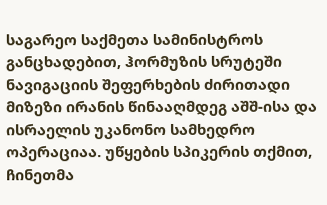საგარეო საქმეთა სამინისტროს განცხადებით, ჰორმუზის სრუტეში ნავიგაციის შეფერხების ძირითადი მიზეზი ირანის წინააღმდეგ აშშ-ისა და ისრაელის უკანონო სამხედრო ოპერაციაა. უწყების სპიკერის თქმით, ჩინეთმა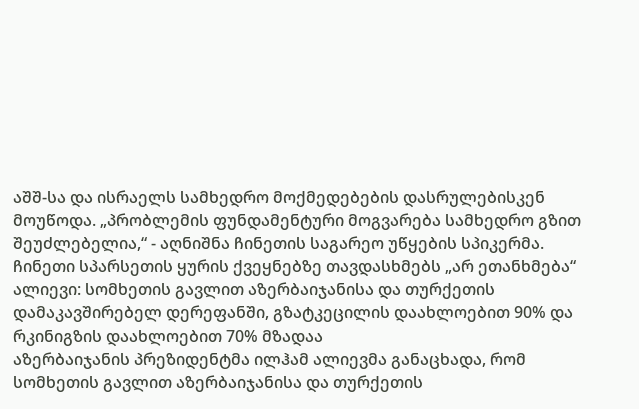აშშ-სა და ისრაელს სამხედრო მოქმედებების დასრულებისკენ მოუწოდა. „პრობლემის ფუნდამენტური მოგვარება სამხედრო გზით შეუძლებელია,“ - აღნიშნა ჩინეთის საგარეო უწყების სპიკერმა. ჩინეთი სპარსეთის ყურის ქვეყნებზე თავდასხმებს „არ ეთანხმება“
ალიევი: სომხეთის გავლით აზერბაიჯანისა და თურქეთის დამაკავშირებელ დერეფანში, გზატკეცილის დაახლოებით 90% და რკინიგზის დაახლოებით 70% მზადაა
აზერბაიჯანის პრეზიდენტმა ილჰამ ალიევმა განაცხადა, რომ სომხეთის გავლით აზერბაიჯანისა და თურქეთის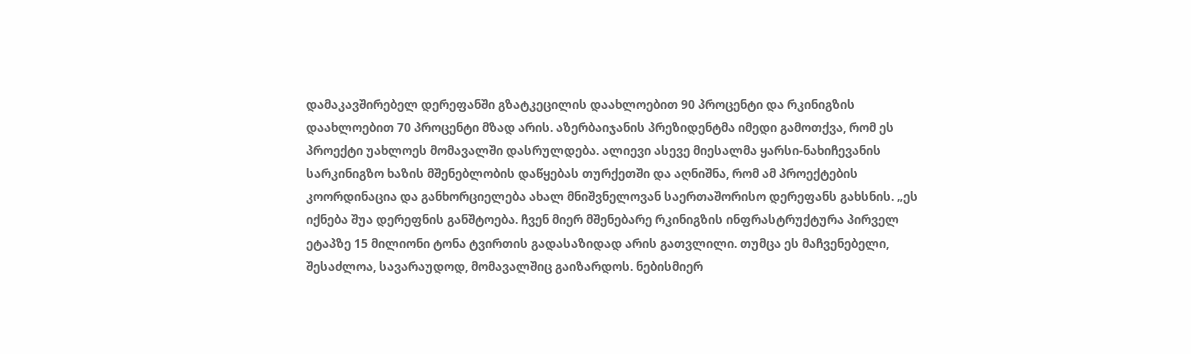დამაკავშირებელ დერეფანში გზატკეცილის დაახლოებით 90 პროცენტი და რკინიგზის დაახლოებით 70 პროცენტი მზად არის. აზერბაიჯანის პრეზიდენტმა იმედი გამოთქვა, რომ ეს პროექტი უახლოეს მომავალში დასრულდება. ალიევი ასევე მიესალმა ყარსი-ნახიჩევანის სარკინიგზო ხაზის მშენებლობის დაწყებას თურქეთში და აღნიშნა, რომ ამ პროექტების კოორდინაცია და განხორციელება ახალ მნიშვნელოვან საერთაშორისო დერეფანს გახსნის. „ეს იქნება შუა დერეფნის განშტოება. ჩვენ მიერ მშენებარე რკინიგზის ინფრასტრუქტურა პირველ ეტაპზე 15 მილიონი ტონა ტვირთის გადასაზიდად არის გათვლილი. თუმცა ეს მაჩვენებელი, შესაძლოა, სავარაუდოდ, მომავალშიც გაიზარდოს. ნებისმიერ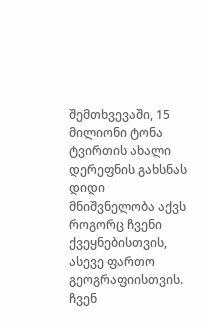შემთხვევაში, 15 მილიონი ტონა ტვირთის ახალი დერეფნის გახსნას დიდი მნიშვნელობა აქვს როგორც ჩვენი ქვეყნებისთვის, ასევე ფართო გეოგრაფიისთვის. ჩვენ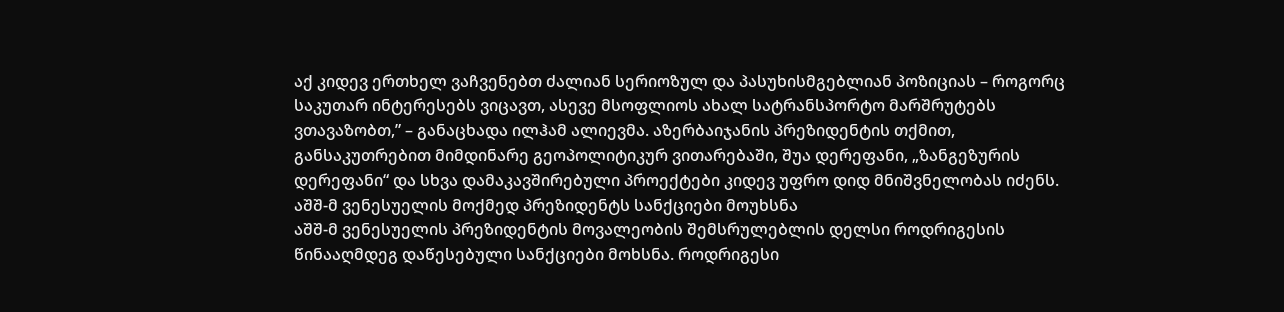აქ კიდევ ერთხელ ვაჩვენებთ ძალიან სერიოზულ და პასუხისმგებლიან პოზიციას – როგორც საკუთარ ინტერესებს ვიცავთ, ასევე მსოფლიოს ახალ სატრანსპორტო მარშრუტებს ვთავაზობთ,” – განაცხადა ილჰამ ალიევმა. აზერბაიჯანის პრეზიდენტის თქმით, განსაკუთრებით მიმდინარე გეოპოლიტიკურ ვითარებაში, შუა დერეფანი, „ზანგეზურის დერეფანი“ და სხვა დამაკავშირებული პროექტები კიდევ უფრო დიდ მნიშვნელობას იძენს.
აშშ-მ ვენესუელის მოქმედ პრეზიდენტს სანქციები მოუხსნა
აშშ-მ ვენესუელის პრეზიდენტის მოვალეობის შემსრულებლის დელსი როდრიგესის წინააღმდეგ დაწესებული სანქციები მოხსნა. როდრიგესი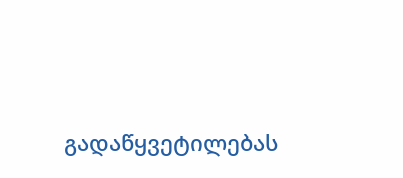გადაწყვეტილებას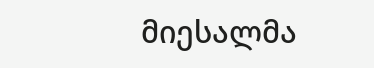მიესალმა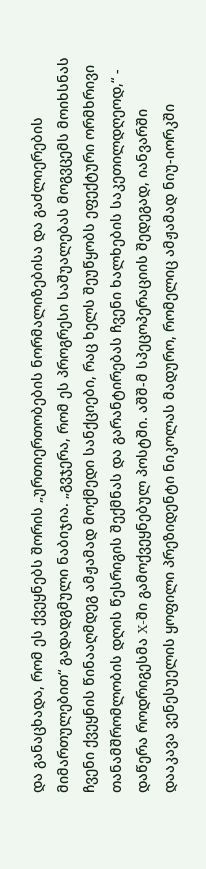და განაცხადა, რომ ეს ქვეყნებს შორის „ურთიერთობების ნორმალიზებისა და გაძლიერების მიმართულებით“ გადადგმული ნაბიჯია. „გვჯერა, რომ ეს პროგრესი საშუალებას მოგვცემს მოიხსნას ჩვენი ქვეყნის წინააღმდეგ ამჟამად მოქმედი სანქციები, რაც ხელს შეუწყობს ეფექტური ორმხრივი თანამშრომლობის დღის წესრიგის შექმნას და გარანტირებას ჩვენი ხალხების საკეთილდღეოდ,“ - დაწერა როდრიგესმა X-ში გამოქვეყნებულ პოსტში. აშშ-მ სპეცოპერაციის შედეგად, იანვარში დააკავა ვენესუელის ყოფილი პრეზიდენტი ნიკოლას მადურო, რომელიც ამჟამად ნიუ-იორკში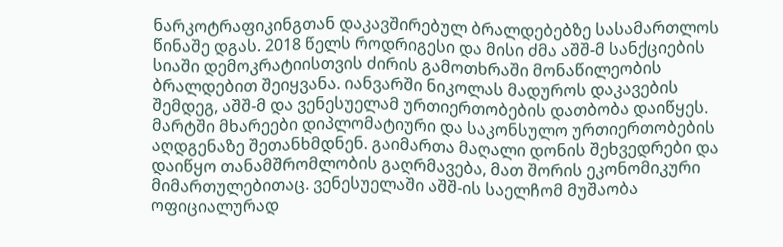ნარკოტრაფიკინგთან დაკავშირებულ ბრალდებებზე სასამართლოს წინაშე დგას. 2018 წელს როდრიგესი და მისი ძმა აშშ-მ სანქციების სიაში დემოკრატიისთვის ძირის გამოთხრაში მონაწილეობის ბრალდებით შეიყვანა. იანვარში ნიკოლას მადუროს დაკავების შემდეგ, აშშ-მ და ვენესუელამ ურთიერთობების დათბობა დაიწყეს. მარტში მხარეები დიპლომატიური და საკონსულო ურთიერთობების აღდგენაზე შეთანხმდნენ. გაიმართა მაღალი დონის შეხვედრები და დაიწყო თანამშრომლობის გაღრმავება, მათ შორის ეკონომიკური მიმართულებითაც. ვენესუელაში აშშ-ის საელჩომ მუშაობა ოფიციალურად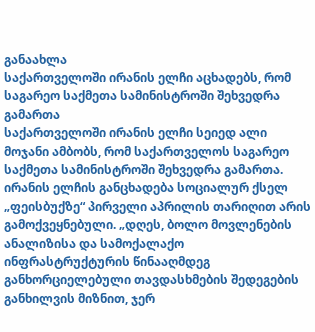განაახლა
საქართველოში ირანის ელჩი აცხადებს, რომ საგარეო საქმეთა სამინისტროში შეხვედრა გამართა
საქართველოში ირანის ელჩი სეიედ ალი მოჯანი ამბობს, რომ საქართველოს საგარეო საქმეთა სამინისტროში შეხვედრა გამართა. ირანის ელჩის განცხადება სოციალურ ქსელ „ფეისბუქზე“ პირველი აპრილის თარიღით არის გამოქვეყნებული. „დღეს, ბოლო მოვლენების ანალიზისა და სამოქალაქო ინფრასტრუქტურის წინააღმდეგ განხორციელებული თავდასხმების შედეგების განხილვის მიზნით, ჯერ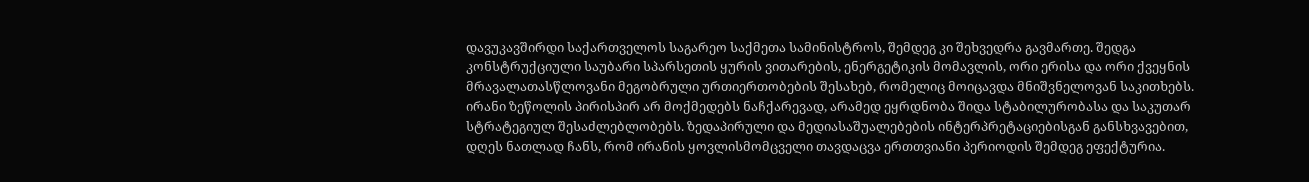დავუკავშირდი საქართველოს საგარეო საქმეთა სამინისტროს, შემდეგ კი შეხვედრა გავმართე. შედგა კონსტრუქციული საუბარი სპარსეთის ყურის ვითარების, ენერგეტიკის მომავლის, ორი ერისა და ორი ქვეყნის მრავალათასწლოვანი მეგობრული ურთიერთობების შესახებ, რომელიც მოიცავდა მნიშვნელოვან საკითხებს. ირანი ზეწოლის პირისპირ არ მოქმედებს ნაჩქარევად, არამედ ეყრდნობა შიდა სტაბილურობასა და საკუთარ სტრატეგიულ შესაძლებლობებს. ზედაპირული და მედიასაშუალებების ინტერპრეტაციებისგან განსხვავებით, დღეს ნათლად ჩანს, რომ ირანის ყოვლისმომცველი თავდაცვა ერთთვიანი პერიოდის შემდეგ ეფექტურია.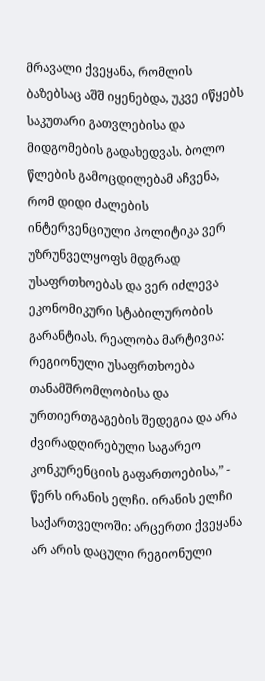მრავალი ქვეყანა, რომლის ბაზებსაც აშშ იყენებდა, უკვე იწყებს საკუთარი გათვლებისა და მიდგომების გადახედვას. ბოლო წლების გამოცდილებამ აჩვენა, რომ დიდი ძალების ინტერვენციული პოლიტიკა ვერ უზრუნველყოფს მდგრად უსაფრთხოებას და ვერ იძლევა ეკონომიკური სტაბილურობის გარანტიას. რეალობა მარტივია: რეგიონული უსაფრთხოება თანამშრომლობისა და ურთიერთგაგების შედეგია და არა ძვირადღირებული საგარეო კონკურენციის გაფართოებისა,” - წერს ირანის ელჩი. ირანის ელჩი საქართველოში: არცერთი ქვეყანა არ არის დაცული რეგიონული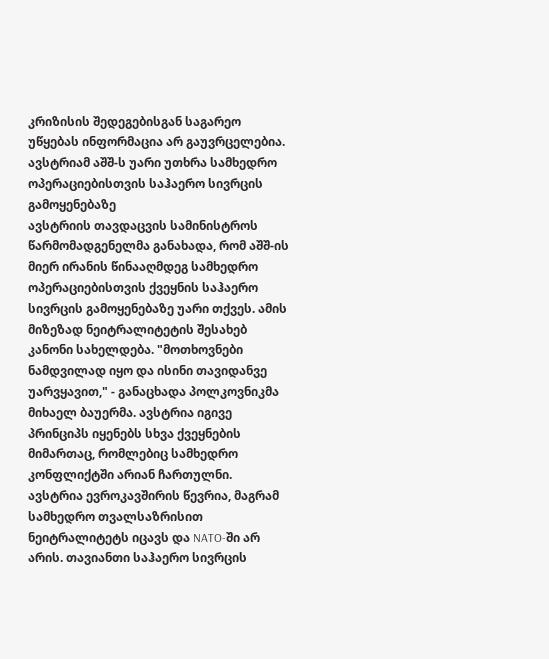კრიზისის შედეგებისგან საგარეო უწყებას ინფორმაცია არ გაუვრცელებია.
ავსტრიამ აშშ-ს უარი უთხრა სამხედრო ოპერაციებისთვის საჰაერო სივრცის გამოყენებაზე
ავსტრიის თავდაცვის სამინისტროს წარმომადგენელმა განახადა, რომ აშშ-ის მიერ ირანის წინააღმდეგ სამხედრო ოპერაციებისთვის ქვეყნის საჰაერო სივრცის გამოყენებაზე უარი თქვეს. ამის მიზეზად ნეიტრალიტეტის შესახებ კანონი სახელდება. "მოთხოვნები ნამდვილად იყო და ისინი თავიდანვე უარვყავით," - განაცხადა პოლკოვნიკმა მიხაელ ბაუერმა. ავსტრია იგივე პრინციპს იყენებს სხვა ქვეყნების მიმართაც, რომლებიც სამხედრო კონფლიქტში არიან ჩართულნი. ავსტრია ევროკავშირის წევრია, მაგრამ სამხედრო თვალსაზრისით ნეიტრალიტეტს იცავს და NATO-ში არ არის. თავიანთი საჰაერო სივრცის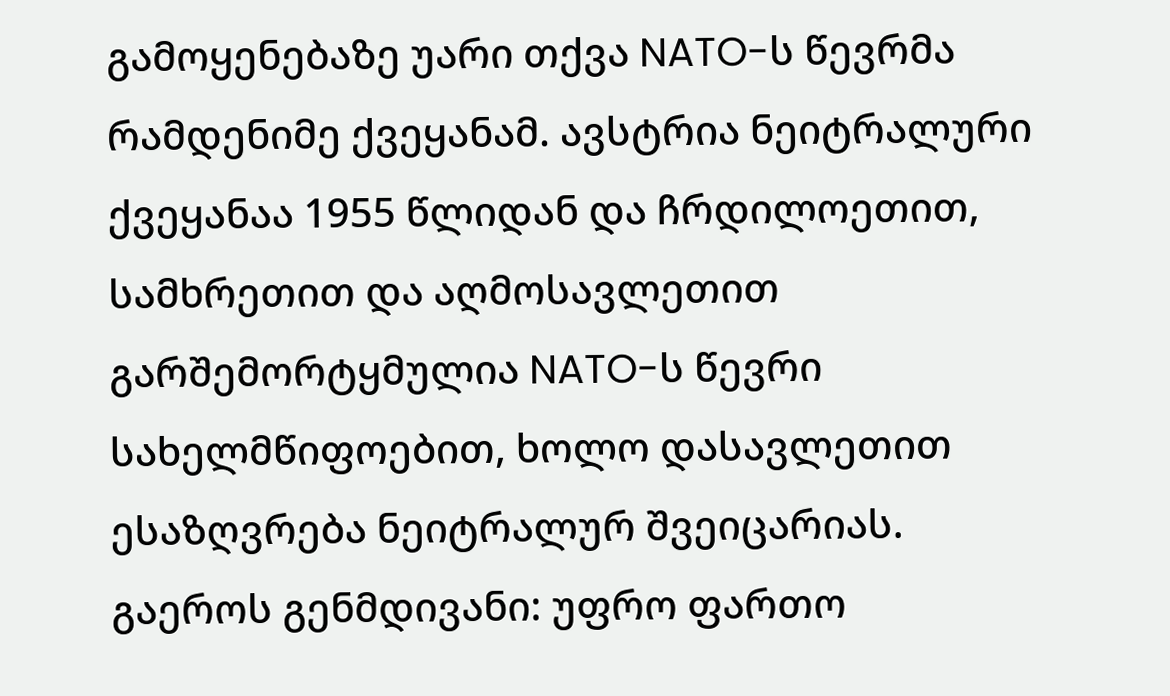გამოყენებაზე უარი თქვა NATO-ს წევრმა რამდენიმე ქვეყანამ. ავსტრია ნეიტრალური ქვეყანაა 1955 წლიდან და ჩრდილოეთით, სამხრეთით და აღმოსავლეთით გარშემორტყმულია NATO-ს წევრი სახელმწიფოებით, ხოლო დასავლეთით ესაზღვრება ნეიტრალურ შვეიცარიას.
გაეროს გენმდივანი: უფრო ფართო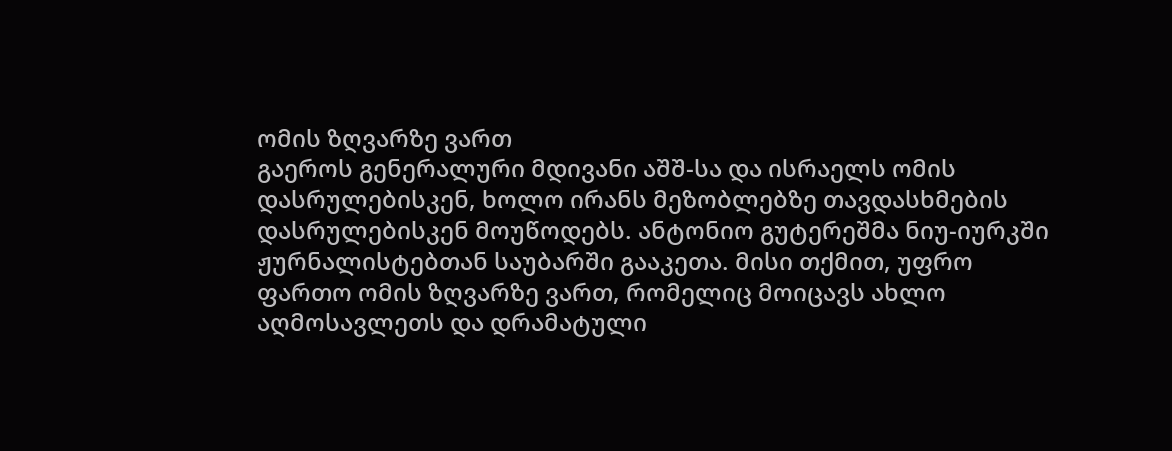ომის ზღვარზე ვართ
გაეროს გენერალური მდივანი აშშ-სა და ისრაელს ომის დასრულებისკენ, ხოლო ირანს მეზობლებზე თავდასხმების დასრულებისკენ მოუწოდებს. ანტონიო გუტერეშმა ნიუ-იურკში ჟურნალისტებთან საუბარში გააკეთა. მისი თქმით, უფრო ფართო ომის ზღვარზე ვართ, რომელიც მოიცავს ახლო აღმოსავლეთს და დრამატული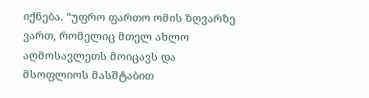იქნება. “უფრო ფართო ომის ზღვარზე ვართ, რომელიც მთელ ახლო აღმოსავლეთს მოიცავს და მსოფლიოს მასშტაბით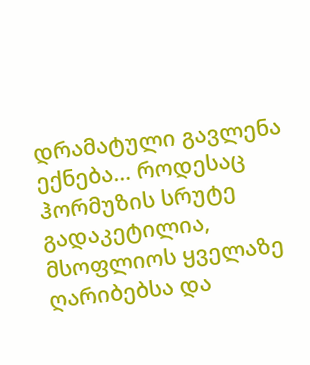დრამატული გავლენა ექნება… როდესაც ჰორმუზის სრუტე გადაკეტილია, მსოფლიოს ყველაზე ღარიბებსა და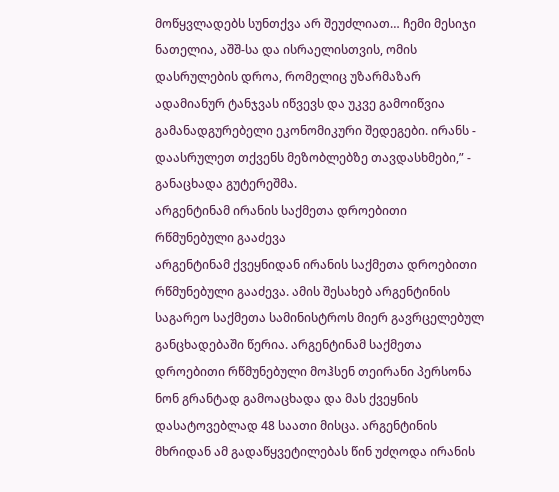მოწყვლადებს სუნთქვა არ შეუძლიათ… ჩემი მესიჯი ნათელია, აშშ-სა და ისრაელისთვის, ომის დასრულების დროა, რომელიც უზარმაზარ ადამიანურ ტანჯვას იწვევს და უკვე გამოიწვია გამანადგურებელი ეკონომიკური შედეგები. ირანს - დაასრულეთ თქვენს მეზობლებზე თავდასხმები,” - განაცხადა გუტერეშმა.
არგენტინამ ირანის საქმეთა დროებითი რწმუნებული გააძევა
არგენტინამ ქვეყნიდან ირანის საქმეთა დროებითი რწმუნებული გააძევა. ამის შესახებ არგენტინის საგარეო საქმეთა სამინისტროს მიერ გავრცელებულ განცხადებაში წერია. არგენტინამ საქმეთა დროებითი რწმუნებული მოჰსენ თეირანი პერსონა ნონ გრანტად გამოაცხადა და მას ქვეყნის დასატოვებლად 48 საათი მისცა. არგენტინის მხრიდან ამ გადაწყვეტილებას წინ უძღოდა ირანის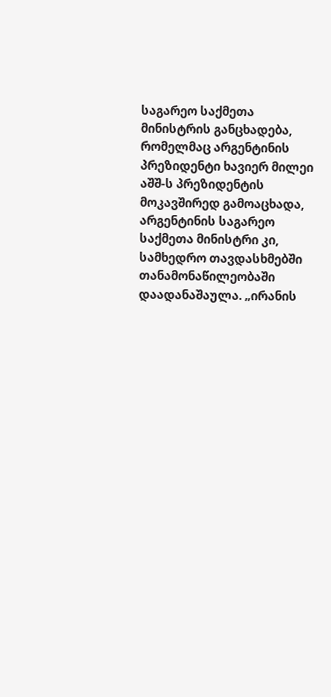საგარეო საქმეთა მინისტრის განცხადება, რომელმაც არგენტინის პრეზიდენტი ხავიერ მილეი აშშ-ს პრეზიდენტის მოკავშირედ გამოაცხადა, არგენტინის საგარეო საქმეთა მინისტრი კი, სამხედრო თავდასხმებში თანამონაწილეობაში დაადანაშაულა. „ირანის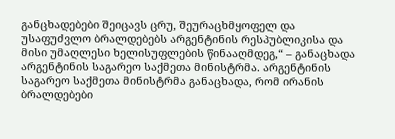განცხადებები შეიცავს ცრუ, შეურაცხმყოფელ და უსაფუძვლო ბრალდებებს არგენტინის რესპუბლიკისა და მისი უმაღლესი ხელისუფლების წინააღმდეგ,“ – განაცხადა არგენტინის საგარეო საქმეთა მინისტრმა. არგენტინის საგარეო საქმეთა მინისტრმა განაცხადა, რომ ირანის ბრალდებები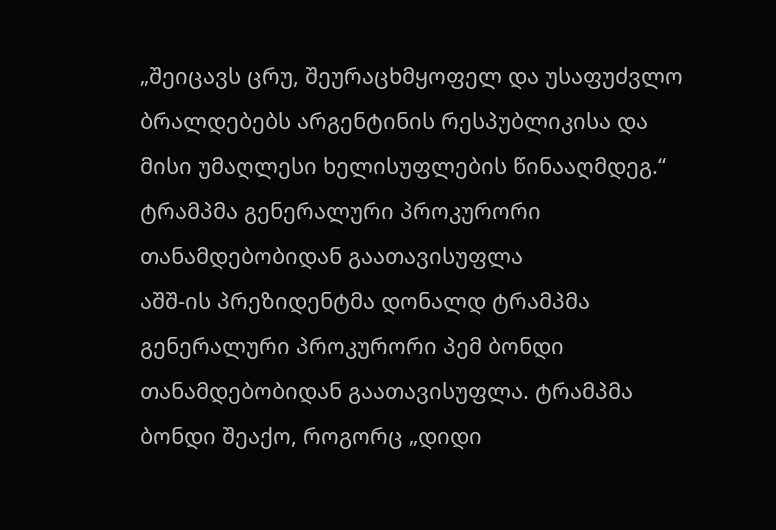„შეიცავს ცრუ, შეურაცხმყოფელ და უსაფუძვლო ბრალდებებს არგენტინის რესპუბლიკისა და მისი უმაღლესი ხელისუფლების წინააღმდეგ.“
ტრამპმა გენერალური პროკურორი თანამდებობიდან გაათავისუფლა
აშშ-ის პრეზიდენტმა დონალდ ტრამპმა გენერალური პროკურორი პემ ბონდი თანამდებობიდან გაათავისუფლა. ტრამპმა ბონდი შეაქო, როგორც „დიდი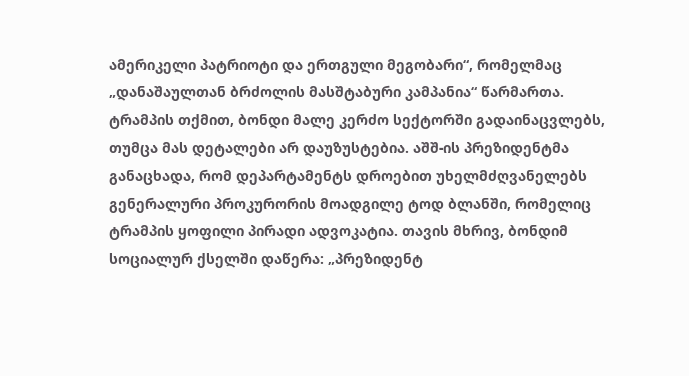ამერიკელი პატრიოტი და ერთგული მეგობარი“, რომელმაც „დანაშაულთან ბრძოლის მასშტაბური კამპანია“ წარმართა. ტრამპის თქმით, ბონდი მალე კერძო სექტორში გადაინაცვლებს, თუმცა მას დეტალები არ დაუზუსტებია. აშშ-ის პრეზიდენტმა განაცხადა, რომ დეპარტამენტს დროებით უხელმძღვანელებს გენერალური პროკურორის მოადგილე ტოდ ბლანში, რომელიც ტრამპის ყოფილი პირადი ადვოკატია. თავის მხრივ, ბონდიმ სოციალურ ქსელში დაწერა: „პრეზიდენტ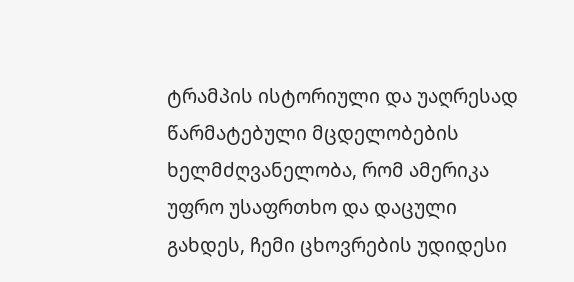ტრამპის ისტორიული და უაღრესად წარმატებული მცდელობების ხელმძღვანელობა, რომ ამერიკა უფრო უსაფრთხო და დაცული გახდეს, ჩემი ცხოვრების უდიდესი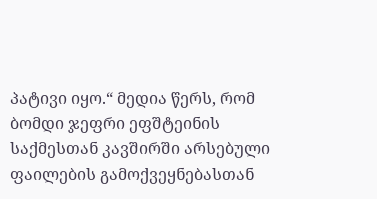პატივი იყო.“ მედია წერს, რომ ბომდი ჯეფრი ეფშტეინის საქმესთან კავშირში არსებული ფაილების გამოქვეყნებასთან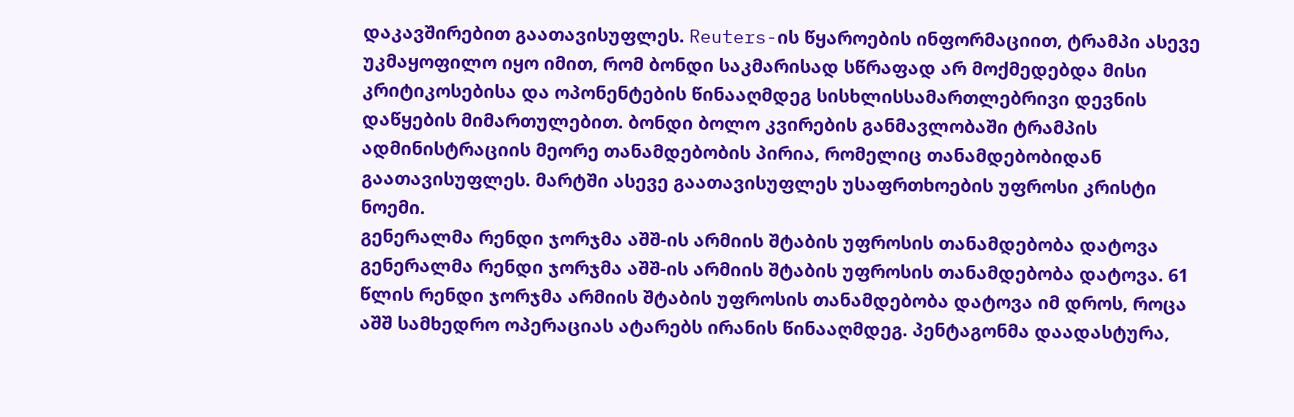დაკავშირებით გაათავისუფლეს. Reuters-ის წყაროების ინფორმაციით, ტრამპი ასევე უკმაყოფილო იყო იმით, რომ ბონდი საკმარისად სწრაფად არ მოქმედებდა მისი კრიტიკოსებისა და ოპონენტების წინააღმდეგ სისხლისსამართლებრივი დევნის დაწყების მიმართულებით. ბონდი ბოლო კვირების განმავლობაში ტრამპის ადმინისტრაციის მეორე თანამდებობის პირია, რომელიც თანამდებობიდან გაათავისუფლეს. მარტში ასევე გაათავისუფლეს უსაფრთხოების უფროსი კრისტი ნოემი.
გენერალმა რენდი ჯორჯმა აშშ-ის არმიის შტაბის უფროსის თანამდებობა დატოვა
გენერალმა რენდი ჯორჯმა აშშ-ის არმიის შტაბის უფროსის თანამდებობა დატოვა. 61 წლის რენდი ჯორჯმა არმიის შტაბის უფროსის თანამდებობა დატოვა იმ დროს, როცა აშშ სამხედრო ოპერაციას ატარებს ირანის წინააღმდეგ. პენტაგონმა დაადასტურა,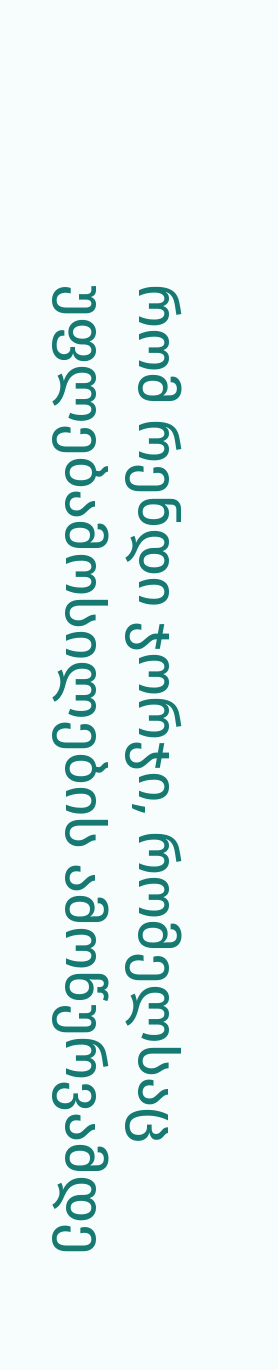რომ რენდი ჯორჯი, რომელსაც უფლებამოსილების ამოწურვამდე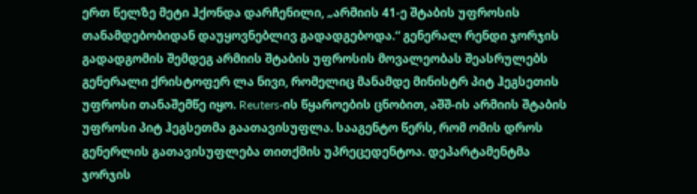ერთ წელზე მეტი ჰქონდა დარჩენილი, „არმიის 41-ე შტაბის უფროსის თანამდებობიდან დაუყოვნებლივ გადადგებოდა.“ გენერალ რენდი ჯორჯის გადადგომის შემდეგ არმიის შტაბის უფროსის მოვალეობას შეასრულებს გენერალი ქრისტოფერ ლა ნივი, რომელიც მანამდე მინისტრ პიტ ჰეგსეთის უფროსი თანაშემწე იყო. Reuters-ის წყაროების ცნობით, აშშ-ის არმიის შტაბის უფროსი პიტ ჰეგსეთმა გაათავისუფლა. სააგენტო წერს, რომ ომის დროს გენერლის გათავისუფლება თითქმის უპრეცედენტოა. დეპარტამენტმა ჯორჯის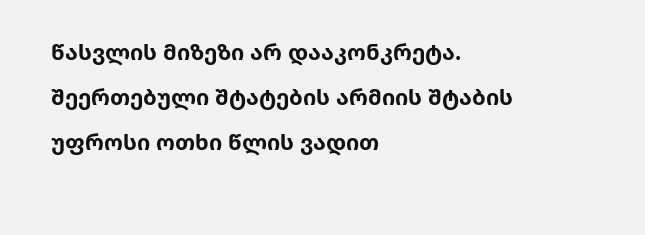წასვლის მიზეზი არ დააკონკრეტა. შეერთებული შტატების არმიის შტაბის უფროსი ოთხი წლის ვადით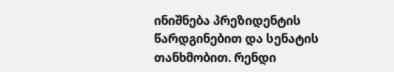ინიშნება პრეზიდენტის წარდგინებით და სენატის თანხმობით. რენდი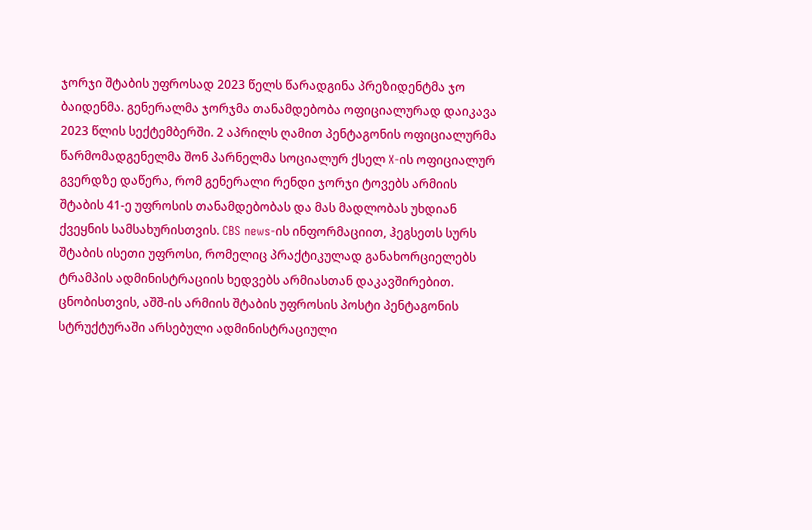ჯორჯი შტაბის უფროსად 2023 წელს წარადგინა პრეზიდენტმა ჯო ბაიდენმა. გენერალმა ჯორჯმა თანამდებობა ოფიციალურად დაიკავა 2023 წლის სექტემბერში. 2 აპრილს ღამით პენტაგონის ოფიციალურმა წარმომადგენელმა შონ პარნელმა სოციალურ ქსელ X-ის ოფიციალურ გვერდზე დაწერა, რომ გენერალი რენდი ჯორჯი ტოვებს არმიის შტაბის 41-ე უფროსის თანამდებობას და მას მადლობას უხდიან ქვეყნის სამსახურისთვის. CBS news-ის ინფორმაციით, ჰეგსეთს სურს შტაბის ისეთი უფროსი, რომელიც პრაქტიკულად განახორციელებს ტრამპის ადმინისტრაციის ხედვებს არმიასთან დაკავშირებით. ცნობისთვის, აშშ-ის არმიის შტაბის უფროსის პოსტი პენტაგონის სტრუქტურაში არსებული ადმინისტრაციული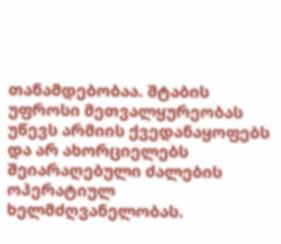თანამდებობაა. შტაბის უფროსი მეთვალყურეობას უწევს არმიის ქვედანაყოფებს და არ ახორციელებს შეიარაღებული ძალების ოპერატიულ ხელმძღვანელობას.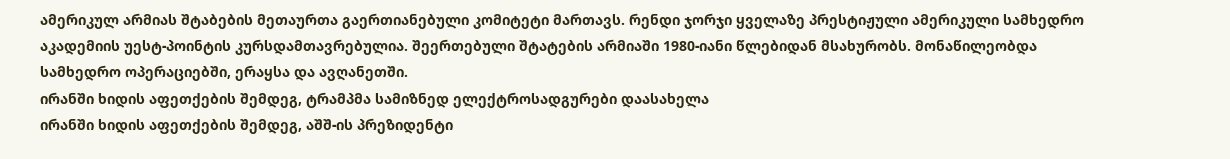ამერიკულ არმიას შტაბების მეთაურთა გაერთიანებული კომიტეტი მართავს. რენდი ჯორჯი ყველაზე პრესტიჟული ამერიკული სამხედრო აკადემიის უესტ-პოინტის კურსდამთავრებულია. შეერთებული შტატების არმიაში 1980-იანი წლებიდან მსახურობს. მონაწილეობდა სამხედრო ოპერაციებში, ერაყსა და ავღანეთში.
ირანში ხიდის აფეთქების შემდეგ, ტრამპმა სამიზნედ ელექტროსადგურები დაასახელა
ირანში ხიდის აფეთქების შემდეგ, აშშ-ის პრეზიდენტი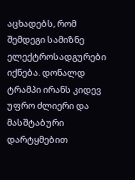აცხადებს, რომ შემდეგი სამიზნე ელექტროსადგურები იქნება. დონალდ ტრამპი ირანს კიდევ უფრო ძლიერი და მასშტაბური დარტყმებით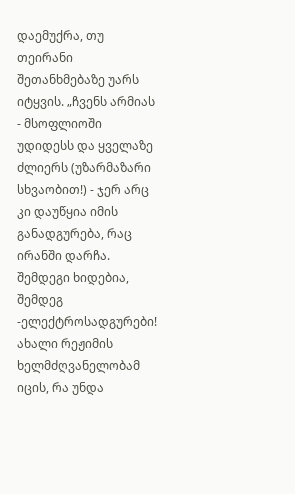დაემუქრა, თუ თეირანი შეთანხმებაზე უარს იტყვის. „ჩვენს არმიას - მსოფლიოში უდიდესს და ყველაზე ძლიერს (უზარმაზარი სხვაობით!) - ჯერ არც კი დაუწყია იმის განადგურება, რაც ირანში დარჩა. შემდეგი ხიდებია, შემდეგ -ელექტროსადგურები! ახალი რეჟიმის ხელმძღვანელობამ იცის, რა უნდა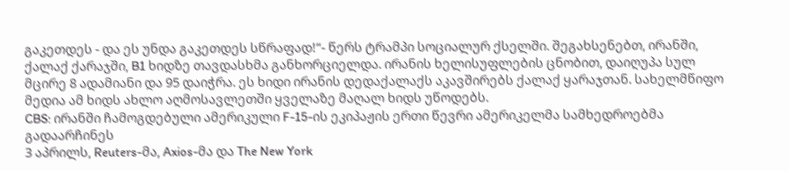გაკეთდეს - და ეს უნდა გაკეთდეს სწრაფად!“- წერს ტრამპი სოციალურ ქსელში. შეგახსენებთ, ირანში, ქალაქ ქარაჯში, B1 ხიდზე თავდასხმა განხორციელდა. ირანის ხელისუფლების ცნობით, დაიღუპა სულ მცირე 8 ადამიანი და 95 დაიჭრა. ეს ხიდი ირანის დედაქალაქს აკავშირებს ქალაქ ყარაჯთან. სახელმწიფო მედია ამ ხიდს ახლო აღმოსავლეთში ყველაზე მაღალ ხიდს უწოდებს.
CBS: ირანში ჩამოგდებული ამერიკული F-15-ის ეკიპაჟის ერთი წევრი ამერიკელმა სამხედროებმა გადაარჩინეს
3 აპრილს, Reuters-მა, Axios-მა და The New York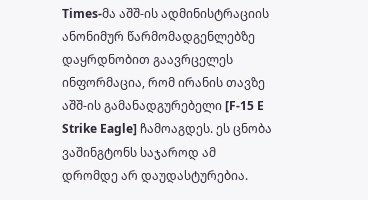Times-მა აშშ-ის ადმინისტრაციის ანონიმურ წარმომადგენლებზე დაყრდნობით გაავრცელეს ინფორმაცია, რომ ირანის თავზე აშშ-ის გამანადგურებელი [F-15 E Strike Eagle] ჩამოაგდეს. ეს ცნობა ვაშინგტონს საჯაროდ ამ დრომდე არ დაუდასტურებია.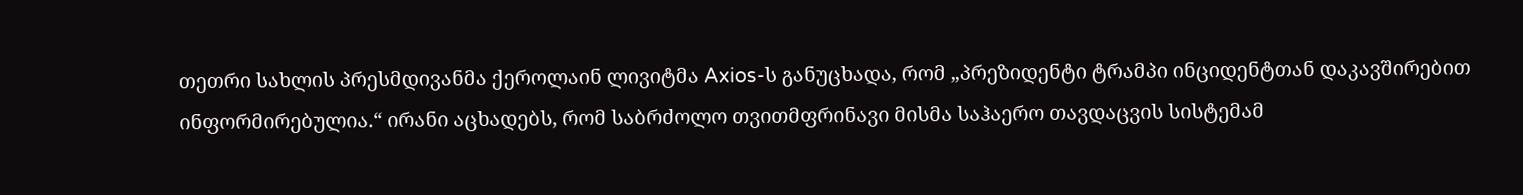თეთრი სახლის პრესმდივანმა ქეროლაინ ლივიტმა Axios-ს განუცხადა, რომ „პრეზიდენტი ტრამპი ინციდენტთან დაკავშირებით ინფორმირებულია.“ ირანი აცხადებს, რომ საბრძოლო თვითმფრინავი მისმა საჰაერო თავდაცვის სისტემამ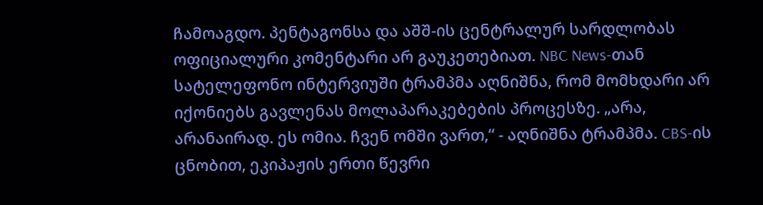ჩამოაგდო. პენტაგონსა და აშშ-ის ცენტრალურ სარდლობას ოფიციალური კომენტარი არ გაუკეთებიათ. NBC News-თან სატელეფონო ინტერვიუში ტრამპმა აღნიშნა, რომ მომხდარი არ იქონიებს გავლენას მოლაპარაკებების პროცესზე. „არა, არანაირად. ეს ომია. ჩვენ ომში ვართ,“ - აღნიშნა ტრამპმა. CBS-ის ცნობით, ეკიპაჟის ერთი წევრი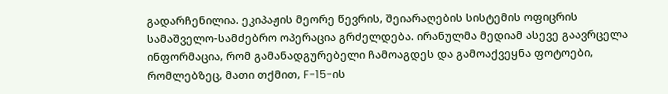გადარჩენილია. ეკიპაჟის მეორე წევრის, შეიარაღების სისტემის ოფიცრის სამაშველო-სამძებრო ოპერაცია გრძელდება. ირანულმა მედიამ ასევე გაავრცელა ინფორმაცია, რომ გამანადგურებელი ჩამოაგდეს და გამოაქვეყნა ფოტოები, რომლებზეც, მათი თქმით, F-15-ის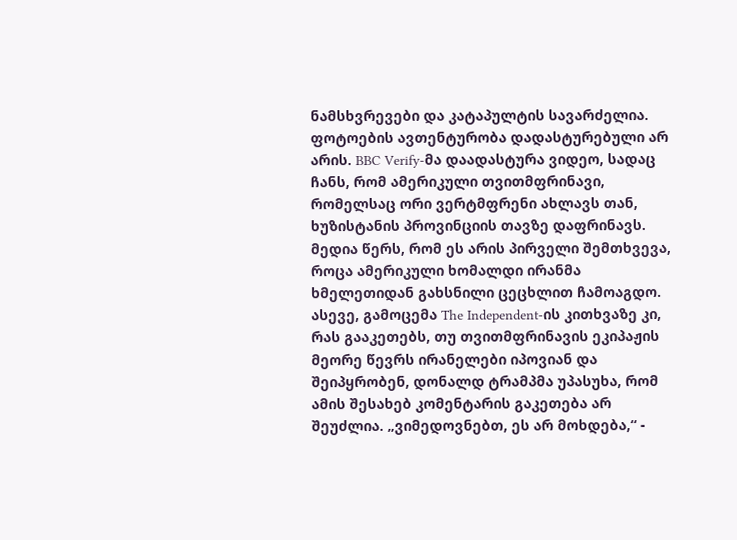ნამსხვრევები და კატაპულტის სავარძელია. ფოტოების ავთენტურობა დადასტურებული არ არის. BBC Verify-მა დაადასტურა ვიდეო, სადაც ჩანს, რომ ამერიკული თვითმფრინავი, რომელსაც ორი ვერტმფრენი ახლავს თან, ხუზისტანის პროვინციის თავზე დაფრინავს. მედია წერს, რომ ეს არის პირველი შემთხვევა, როცა ამერიკული ხომალდი ირანმა ხმელეთიდან გახსნილი ცეცხლით ჩამოაგდო. ასევე, გამოცემა The Independent-ის კითხვაზე კი, რას გააკეთებს, თუ თვითმფრინავის ეკიპაჟის მეორე წევრს ირანელები იპოვიან და შეიპყრობენ, დონალდ ტრამპმა უპასუხა, რომ ამის შესახებ კომენტარის გაკეთება არ შეუძლია. „ვიმედოვნებთ, ეს არ მოხდება,“ -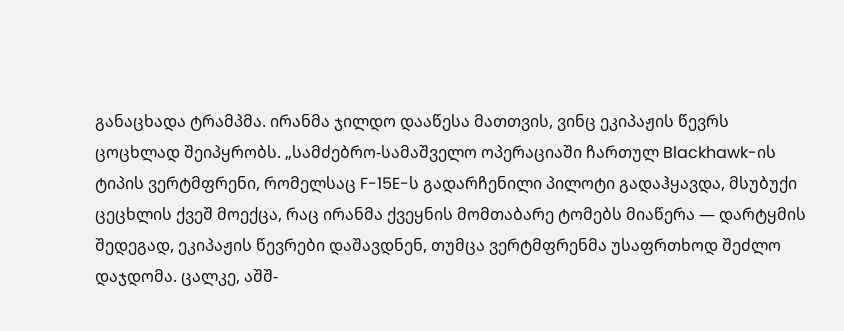განაცხადა ტრამპმა. ირანმა ჯილდო დააწესა მათთვის, ვინც ეკიპაჟის წევრს ცოცხლად შეიპყრობს. „სამძებრო-სამაშველო ოპერაციაში ჩართულ Blackhawk-ის ტიპის ვერტმფრენი, რომელსაც F-15E-ს გადარჩენილი პილოტი გადაჰყავდა, მსუბუქი ცეცხლის ქვეშ მოექცა, რაც ირანმა ქვეყნის მომთაბარე ტომებს მიაწერა — დარტყმის შედეგად, ეკიპაჟის წევრები დაშავდნენ, თუმცა ვერტმფრენმა უსაფრთხოდ შეძლო დაჯდომა. ცალკე, აშშ-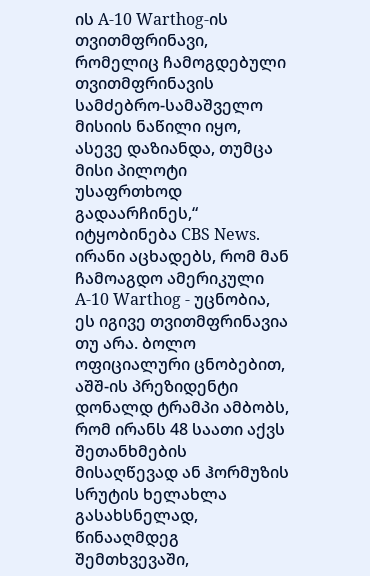ის A-10 Warthog-ის თვითმფრინავი, რომელიც ჩამოგდებული თვითმფრინავის სამძებრო-სამაშველო მისიის ნაწილი იყო, ასევე დაზიანდა, თუმცა მისი პილოტი უსაფრთხოდ გადაარჩინეს,“ იტყობინება CBS News. ირანი აცხადებს, რომ მან ჩამოაგდო ამერიკული A-10 Warthog - უცნობია, ეს იგივე თვითმფრინავია თუ არა. ბოლო ოფიციალური ცნობებით, აშშ-ის პრეზიდენტი დონალდ ტრამპი ამბობს, რომ ირანს 48 საათი აქვს შეთანხმების მისაღწევად ან ჰორმუზის სრუტის ხელახლა გასახსნელად, წინააღმდეგ შემთხვევაში,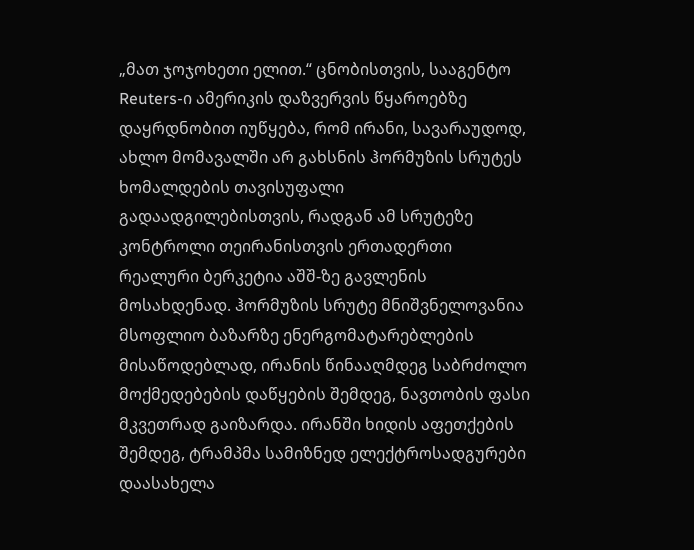„მათ ჯოჯოხეთი ელით.“ ცნობისთვის, სააგენტო Reuters-ი ამერიკის დაზვერვის წყაროებზე დაყრდნობით იუწყება, რომ ირანი, სავარაუდოდ, ახლო მომავალში არ გახსნის ჰორმუზის სრუტეს ხომალდების თავისუფალი გადაადგილებისთვის, რადგან ამ სრუტეზე კონტროლი თეირანისთვის ერთადერთი რეალური ბერკეტია აშშ-ზე გავლენის მოსახდენად. ჰორმუზის სრუტე მნიშვნელოვანია მსოფლიო ბაზარზე ენერგომატარებლების მისაწოდებლად, ირანის წინააღმდეგ საბრძოლო მოქმედებების დაწყების შემდეგ, ნავთობის ფასი მკვეთრად გაიზარდა. ირანში ხიდის აფეთქების შემდეგ, ტრამპმა სამიზნედ ელექტროსადგურები დაასახელა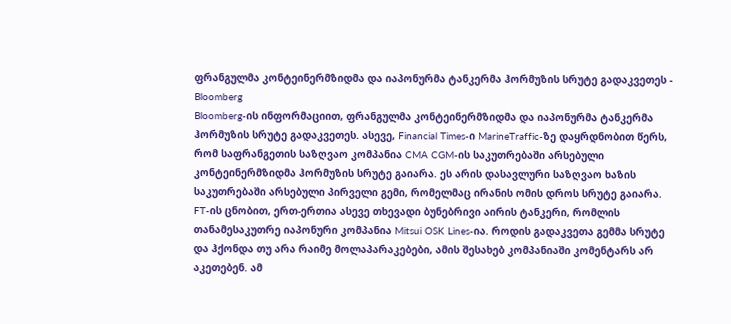ფრანგულმა კონტეინერმზიდმა და იაპონურმა ტანკერმა ჰორმუზის სრუტე გადაკვეთეს - Bloomberg
Bloomberg-ის ინფორმაციით, ფრანგულმა კონტეინერმზიდმა და იაპონურმა ტანკერმა ჰორმუზის სრუტე გადაკვეთეს. ასევე, Financial Times-ი MarineTraffic-ზე დაყრდნობით წერს, რომ საფრანგეთის საზღვაო კომპანია CMA CGM-ის საკუთრებაში არსებული კონტეინერმზიდმა ჰორმუზის სრუტე გაიარა. ეს არის დასავლური საზღვაო ხაზის საკუთრებაში არსებული პირველი გემი, რომელმაც ირანის ომის დროს სრუტე გაიარა. FT-ის ცნობით, ერთ-ერთია ასევე თხევადი ბუნებრივი აირის ტანკერი, რომლის თანამესაკუთრე იაპონური კომპანია Mitsui OSK Lines-ია. როდის გადაკვეთა გემმა სრუტე და ჰქონდა თუ არა რაიმე მოლაპარაკებები, ამის შესახებ კომპანიაში კომენტარს არ აკეთებენ. ამ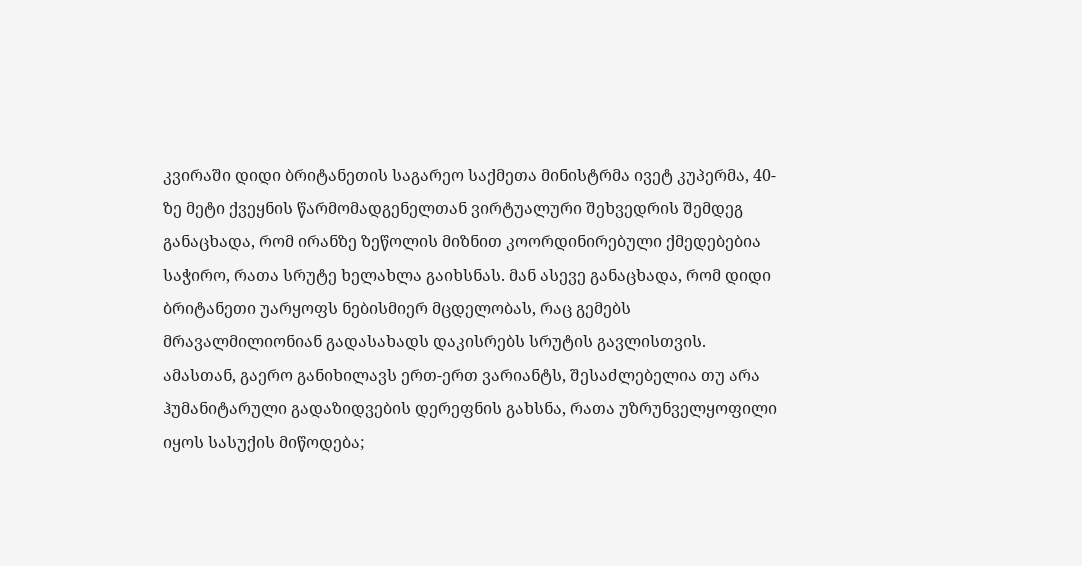კვირაში დიდი ბრიტანეთის საგარეო საქმეთა მინისტრმა ივეტ კუპერმა, 40-ზე მეტი ქვეყნის წარმომადგენელთან ვირტუალური შეხვედრის შემდეგ განაცხადა, რომ ირანზე ზეწოლის მიზნით კოორდინირებული ქმედებებია საჭირო, რათა სრუტე ხელახლა გაიხსნას. მან ასევე განაცხადა, რომ დიდი ბრიტანეთი უარყოფს ნებისმიერ მცდელობას, რაც გემებს მრავალმილიონიან გადასახადს დაკისრებს სრუტის გავლისთვის. ამასთან, გაერო განიხილავს ერთ-ერთ ვარიანტს, შესაძლებელია თუ არა ჰუმანიტარული გადაზიდვების დერეფნის გახსნა, რათა უზრუნველყოფილი იყოს სასუქის მიწოდება;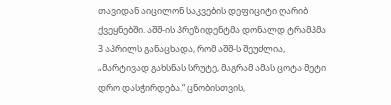თავიდან აიცილონ საკვების დეფიციტი ღარიბ ქვეყნებში. აშშ-ის პრეზიდენტმა დონალდ ტრამპმა 3 აპრილს განაცხადა, რომ აშშ-ს შეუძლია, „მარტივად გახსნას სრუტე, მაგრამ ამას ცოტა მეტი დრო დასჭირდება.“ ცნობისთვის,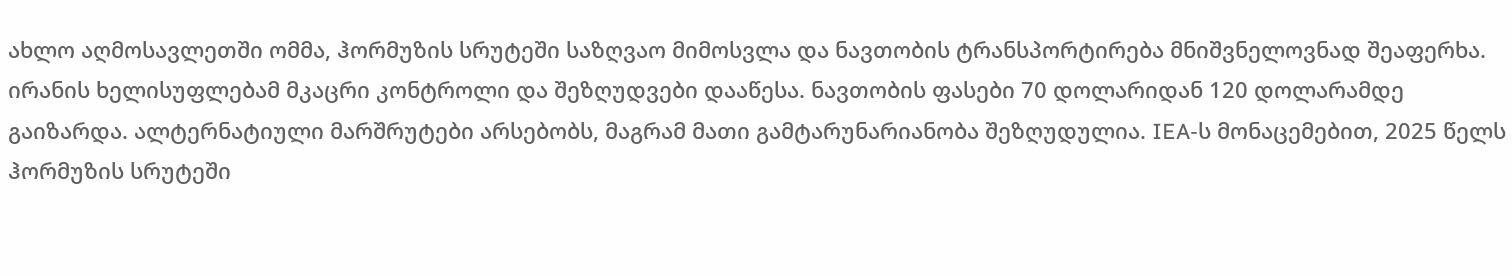ახლო აღმოსავლეთში ომმა, ჰორმუზის სრუტეში საზღვაო მიმოსვლა და ნავთობის ტრანსპორტირება მნიშვნელოვნად შეაფერხა. ირანის ხელისუფლებამ მკაცრი კონტროლი და შეზღუდვები დააწესა. ნავთობის ფასები 70 დოლარიდან 120 დოლარამდე გაიზარდა. ალტერნატიული მარშრუტები არსებობს, მაგრამ მათი გამტარუნარიანობა შეზღუდულია. IEA-ს მონაცემებით, 2025 წელს ჰორმუზის სრუტეში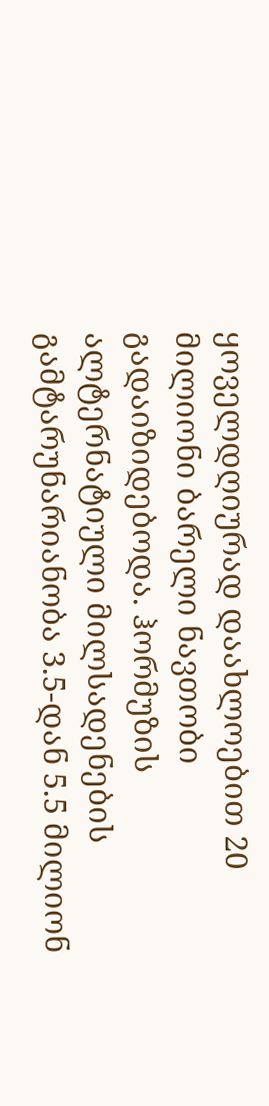ყოველდღიურად დაახლოებით 20 მილიონი ბარელი ნავთობი გადაიზიდებოდა. ჰორმუზის ალტერნატიული მილსადენების გამტარუნარიანობა 3.5-დან 5.5 მილიონ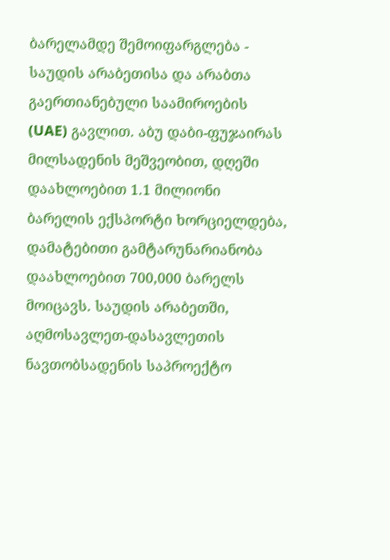ბარელამდე შემოიფარგლება - საუდის არაბეთისა და არაბთა გაერთიანებული საამიროების (UAE) გავლით. აბუ დაბი-ფუჯაირას მილსადენის მეშვეობით, დღეში დაახლოებით 1.1 მილიონი ბარელის ექსპორტი ხორციელდება, დამატებითი გამტარუნარიანობა დაახლოებით 700,000 ბარელს მოიცავს. საუდის არაბეთში, აღმოსავლეთ-დასავლეთის ნავთობსადენის საპროექტო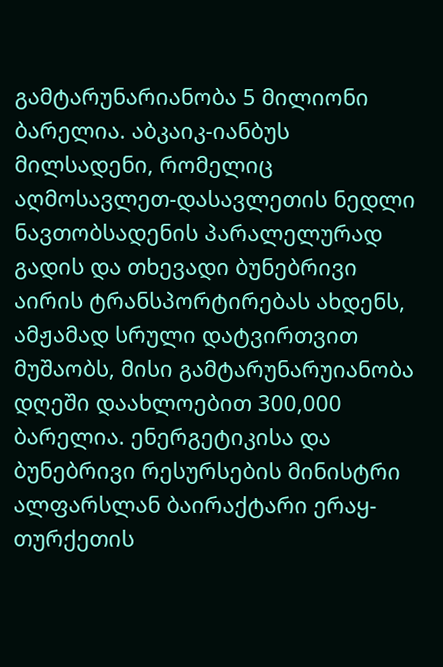გამტარუნარიანობა 5 მილიონი ბარელია. აბკაიკ-იანბუს მილსადენი, რომელიც აღმოსავლეთ-დასავლეთის ნედლი ნავთობსადენის პარალელურად გადის და თხევადი ბუნებრივი აირის ტრანსპორტირებას ახდენს, ამჟამად სრული დატვირთვით მუშაობს, მისი გამტარუნარუიანობა დღეში დაახლოებით 300,000 ბარელია. ენერგეტიკისა და ბუნებრივი რესურსების მინისტრი ალფარსლან ბაირაქტარი ერაყ-თურქეთის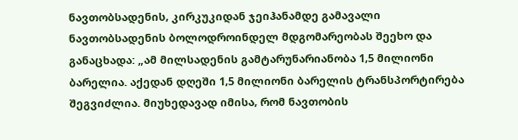ნავთობსადენის, კირკუკიდან ჯეიჰანამდე გამავალი ნავთობსადენის ბოლოდროინდელ მდგომარეობას შეეხო და განაცხადა: „ამ მილსადენის გამტარუნარიანობა 1,5 მილიონი ბარელია. აქედან დღეში 1,5 მილიონი ბარელის ტრანსპორტირება შეგვიძლია. მიუხედავად იმისა, რომ ნავთობის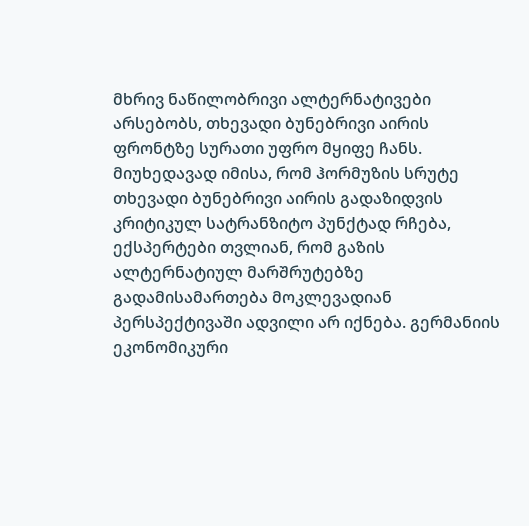მხრივ ნაწილობრივი ალტერნატივები არსებობს, თხევადი ბუნებრივი აირის ფრონტზე სურათი უფრო მყიფე ჩანს. მიუხედავად იმისა, რომ ჰორმუზის სრუტე თხევადი ბუნებრივი აირის გადაზიდვის კრიტიკულ სატრანზიტო პუნქტად რჩება, ექსპერტები თვლიან, რომ გაზის ალტერნატიულ მარშრუტებზე გადამისამართება მოკლევადიან პერსპექტივაში ადვილი არ იქნება. გერმანიის ეკონომიკური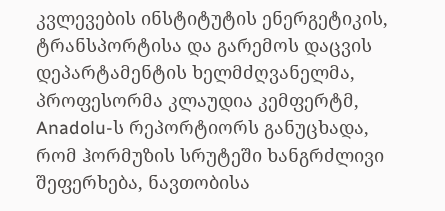კვლევების ინსტიტუტის ენერგეტიკის, ტრანსპორტისა და გარემოს დაცვის დეპარტამენტის ხელმძღვანელმა, პროფესორმა კლაუდია კემფერტმ, Anadolu-ს რეპორტიორს განუცხადა, რომ ჰორმუზის სრუტეში ხანგრძლივი შეფერხება, ნავთობისა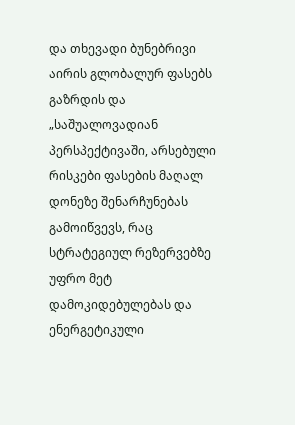და თხევადი ბუნებრივი აირის გლობალურ ფასებს გაზრდის და „საშუალოვადიან პერსპექტივაში, არსებული რისკები ფასების მაღალ დონეზე შენარჩუნებას გამოიწვევს, რაც სტრატეგიულ რეზერვებზე უფრო მეტ დამოკიდებულებას და ენერგეტიკული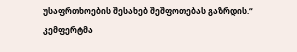უსაფრთხოების შესახებ შეშფოთებას გაზრდის.“ კემფერტმა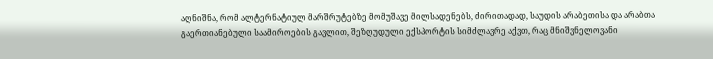აღნიშნა, რომ ალტერნატიულ მარშრუტებზე მომუშავე მილსადენებს, ძირითადად, საუდის არაბეთისა და არაბთა გაერთიანებული საამიროების გავლით, შეზღუდული ექსპორტის სიმძლავრე აქვთ, რაც მნიშვნელოვანი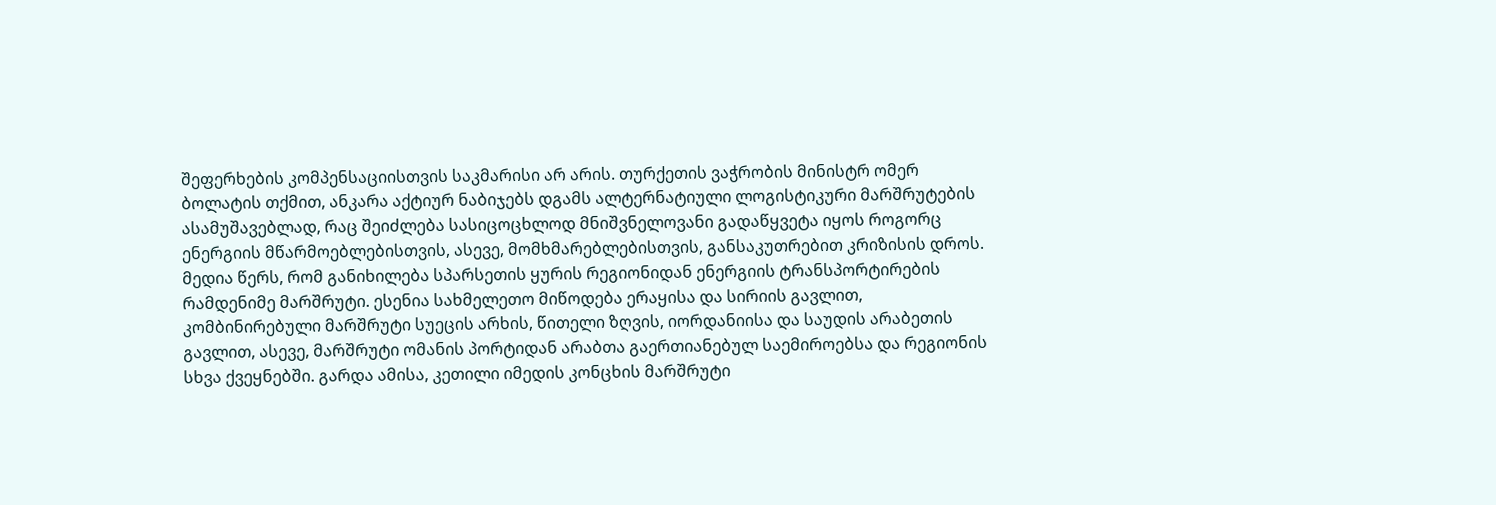შეფერხების კომპენსაციისთვის საკმარისი არ არის. თურქეთის ვაჭრობის მინისტრ ომერ ბოლატის თქმით, ანკარა აქტიურ ნაბიჯებს დგამს ალტერნატიული ლოგისტიკური მარშრუტების ასამუშავებლად, რაც შეიძლება სასიცოცხლოდ მნიშვნელოვანი გადაწყვეტა იყოს როგორც ენერგიის მწარმოებლებისთვის, ასევე, მომხმარებლებისთვის, განსაკუთრებით კრიზისის დროს. მედია წერს, რომ განიხილება სპარსეთის ყურის რეგიონიდან ენერგიის ტრანსპორტირების რამდენიმე მარშრუტი. ესენია სახმელეთო მიწოდება ერაყისა და სირიის გავლით, კომბინირებული მარშრუტი სუეცის არხის, წითელი ზღვის, იორდანიისა და საუდის არაბეთის გავლით, ასევე, მარშრუტი ომანის პორტიდან არაბთა გაერთიანებულ საემიროებსა და რეგიონის სხვა ქვეყნებში. გარდა ამისა, კეთილი იმედის კონცხის მარშრუტი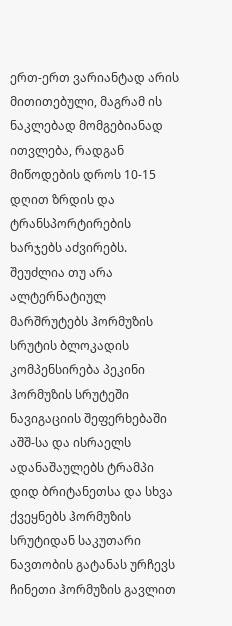ერთ-ერთ ვარიანტად არის მითითებული, მაგრამ ის ნაკლებად მომგებიანად ითვლება, რადგან მიწოდების დროს 10-15 დღით ზრდის და ტრანსპორტირების ხარჯებს აძვირებს. შეუძლია თუ არა ალტერნატიულ მარშრუტებს ჰორმუზის სრუტის ბლოკადის კომპენსირება პეკინი ჰორმუზის სრუტეში ნავიგაციის შეფერხებაში აშშ-სა და ისრაელს ადანაშაულებს ტრამპი დიდ ბრიტანეთსა და სხვა ქვეყნებს ჰორმუზის სრუტიდან საკუთარი ნავთობის გატანას ურჩევს ჩინეთი ჰორმუზის გავლით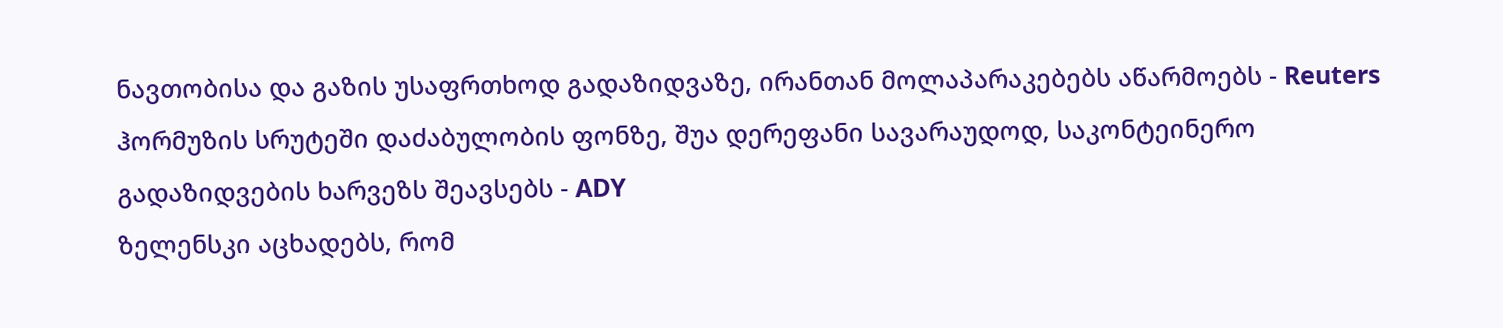ნავთობისა და გაზის უსაფრთხოდ გადაზიდვაზე, ირანთან მოლაპარაკებებს აწარმოებს - Reuters ჰორმუზის სრუტეში დაძაბულობის ფონზე, შუა დერეფანი სავარაუდოდ, საკონტეინერო გადაზიდვების ხარვეზს შეავსებს - ADY
ზელენსკი აცხადებს, რომ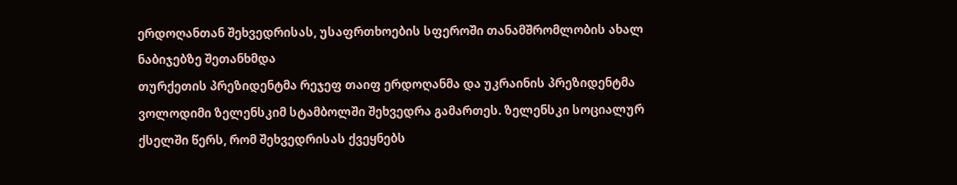ერდოღანთან შეხვედრისას, უსაფრთხოების სფეროში თანამშრომლობის ახალ ნაბიჯებზე შეთანხმდა
თურქეთის პრეზიდენტმა რეჯეფ თაიფ ერდოღანმა და უკრაინის პრეზიდენტმა ვოლოდიმი ზელენსკიმ სტამბოლში შეხვედრა გამართეს. ზელენსკი სოციალურ ქსელში წერს, რომ შეხვედრისას ქვეყნებს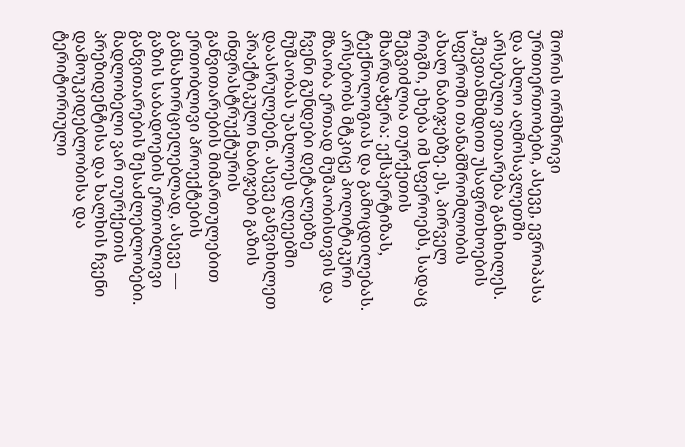შორის ორმხრივი ურთიერთობები, ასევე, ევროპასა და ახლო აღმოსავლეთში არსებული ვითარება განიხილეს. „შევთანხმდით უსაფრთხოების სფეროში თანამშრომლობის ახალ ნაბიჯებზე. ეს, პირველ რიგში, ეხება იმ სფეროებს, სადაც შეგვიძლია თურქეთის მხარდაჭერა: ექსპერტიზას, ტექნოლოგიას და გამოცდილებას. არსებობს მტკიცე პოლიტიკური მზაობა ერთად მუშაობისთვის და ჩვენი გუნდები დეტალებზე მუშაობას უახლოეს დღეებში დაასრულებენ. ასევე განვიხილეთ პრაქტიკული ნაბიჯები გაზის ინფრასტრუქტურის განვითარების მიმართულებით ერთობლივი პროექტების განსახორციელებლად, ასევე — გაზის საბადოების ერთობლივი განვითარების შესაძლებლობები. მადლობელი ვარ თურქეთის პრეზიდენტისა და ხალხის ჩვენი დამოუკიდებლობისა და ტერიტორიული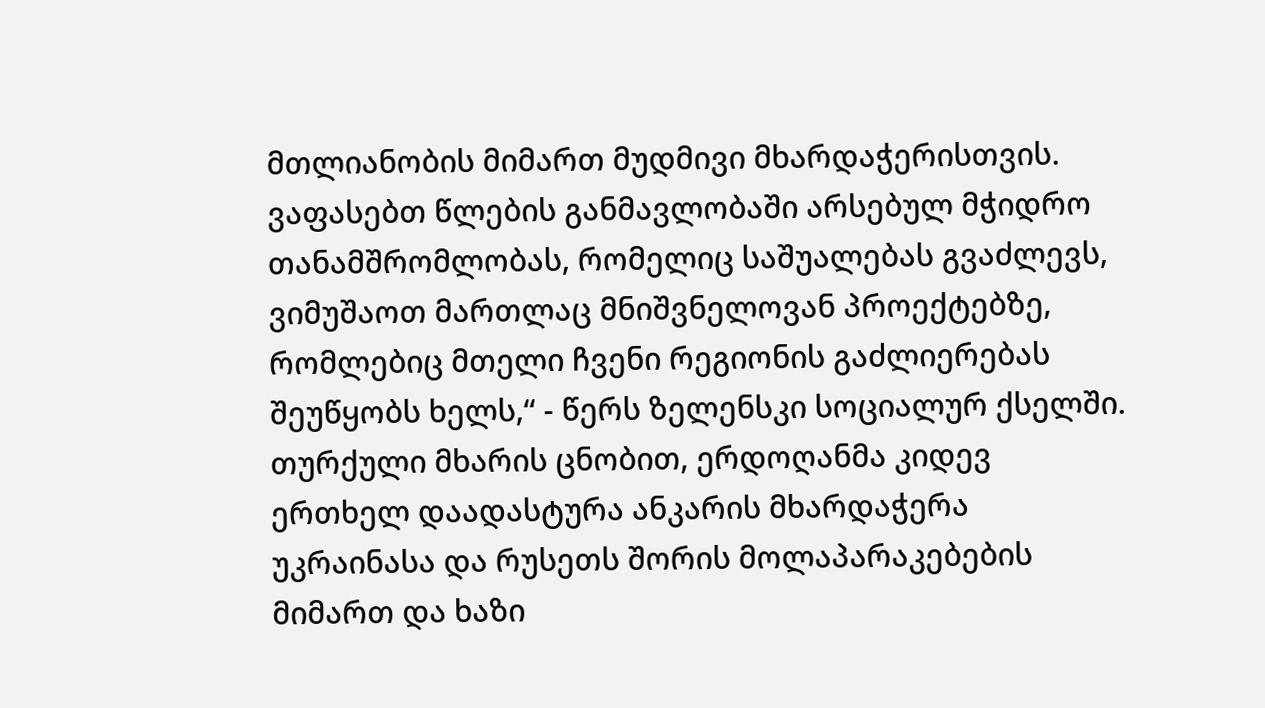მთლიანობის მიმართ მუდმივი მხარდაჭერისთვის. ვაფასებთ წლების განმავლობაში არსებულ მჭიდრო თანამშრომლობას, რომელიც საშუალებას გვაძლევს, ვიმუშაოთ მართლაც მნიშვნელოვან პროექტებზე, რომლებიც მთელი ჩვენი რეგიონის გაძლიერებას შეუწყობს ხელს,“ - წერს ზელენსკი სოციალურ ქსელში. თურქული მხარის ცნობით, ერდოღანმა კიდევ ერთხელ დაადასტურა ანკარის მხარდაჭერა უკრაინასა და რუსეთს შორის მოლაპარაკებების მიმართ და ხაზი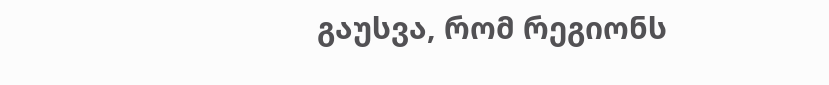გაუსვა, რომ რეგიონს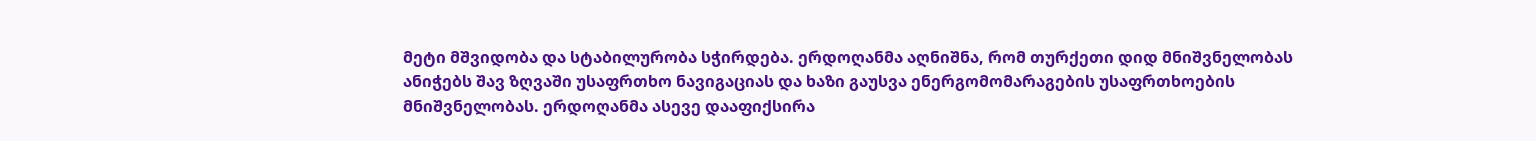მეტი მშვიდობა და სტაბილურობა სჭირდება. ერდოღანმა აღნიშნა, რომ თურქეთი დიდ მნიშვნელობას ანიჭებს შავ ზღვაში უსაფრთხო ნავიგაციას და ხაზი გაუსვა ენერგომომარაგების უსაფრთხოების მნიშვნელობას. ერდოღანმა ასევე დააფიქსირა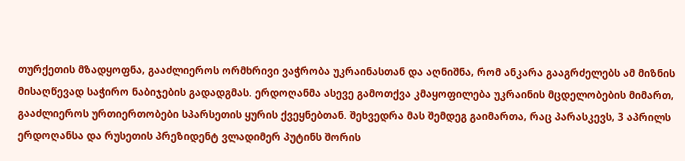თურქეთის მზადყოფნა, გააძლიეროს ორმხრივი ვაჭრობა უკრაინასთან და აღნიშნა, რომ ანკარა გააგრძელებს ამ მიზნის მისაღწევად საჭირო ნაბიჯების გადადგმას. ერდოღანმა ასევე გამოთქვა კმაყოფილება უკრაინის მცდელობების მიმართ, გააძლიეროს ურთიერთობები სპარსეთის ყურის ქვეყნებთან. შეხვედრა მას შემდეგ გაიმართა, რაც პარასკევს, 3 აპრილს ერდოღანსა და რუსეთის პრეზიდენტ ვლადიმერ პუტინს შორის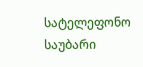სატელეფონო საუბარი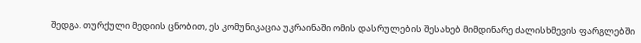შედგა. თურქული მედიის ცნობით, ეს კომუნიკაცია უკრაინაში ომის დასრულების შესახებ მიმდინარე ძალისხმევის ფარგლებში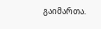გაიმართა.